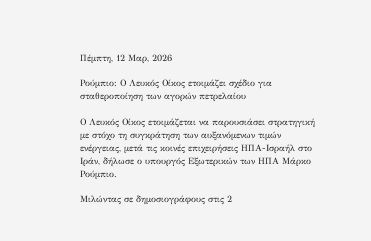Πέμπτη, 12 Μαρ, 2026

Ρούμπιο: Ο Λευκός Οίκος ετοιμάζει σχέδιο για σταθεροποίηση των αγορών πετρελαίου

Ο Λευκός Οίκος ετοιμάζεται να παρουσιάσει στρατηγική με στόχο τη συγκράτηση των αυξανόμενων τιμών ενέργειας, μετά τις κοινές επιχειρήσεις ΗΠΑ-Ισραήλ στο Ιράν, δήλωσε ο υπουργός Εξωτερικών των ΗΠΑ Μάρκο Ρούμπιο.

Μιλώντας σε δημοσιογράφους στις 2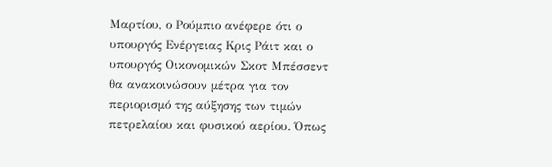Μαρτίου, ο Ρούμπιο ανέφερε ότι ο υπουργός Ενέργειας Κρις Ράιτ και ο υπουργός Οικονομικών Σκοτ Μπέσσεντ θα ανακοινώσουν μέτρα για τον περιορισμό της αύξησης των τιμών πετρελαίου και φυσικού αερίου. Όπως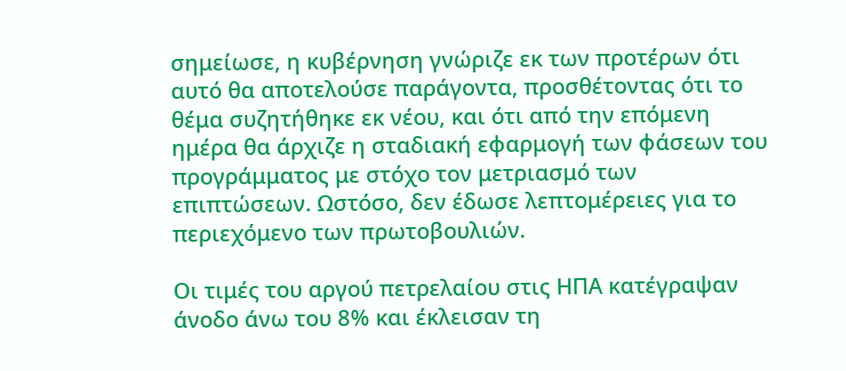σημείωσε, η κυβέρνηση γνώριζε εκ των προτέρων ότι αυτό θα αποτελούσε παράγοντα, προσθέτοντας ότι το θέμα συζητήθηκε εκ νέου, και ότι από την επόμενη ημέρα θα άρχιζε η σταδιακή εφαρμογή των φάσεων του προγράμματος με στόχο τον μετριασμό των επιπτώσεων. Ωστόσο, δεν έδωσε λεπτομέρειες για το περιεχόμενο των πρωτοβουλιών.

Οι τιμές του αργού πετρελαίου στις ΗΠΑ κατέγραψαν άνοδο άνω του 8% και έκλεισαν τη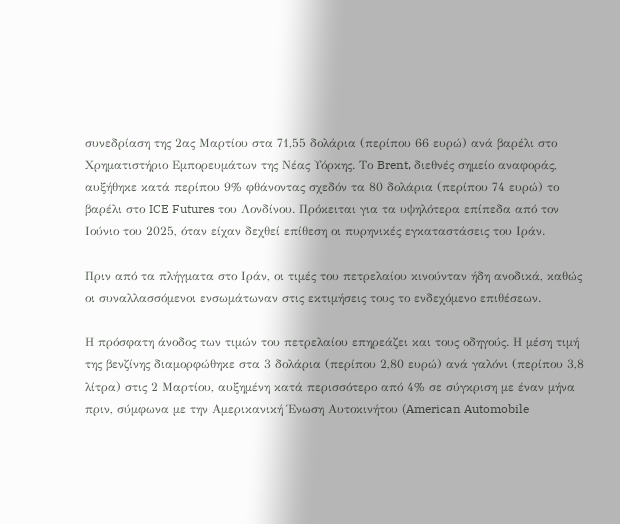συνεδρίαση της 2ας Μαρτίου στα 71,55 δολάρια (περίπου 66 ευρώ) ανά βαρέλι στο Χρηματιστήριο Εμπορευμάτων της Νέας Υόρκης. Το Brent, διεθνές σημείο αναφοράς, αυξήθηκε κατά περίπου 9% φθάνοντας σχεδόν τα 80 δολάρια (περίπου 74 ευρώ) το βαρέλι στο ICE Futures του Λονδίνου. Πρόκειται για τα υψηλότερα επίπεδα από τον Ιούνιο του 2025, όταν είχαν δεχθεί επίθεση οι πυρηνικές εγκαταστάσεις του Ιράν.

Πριν από τα πλήγματα στο Ιράν, οι τιμές του πετρελαίου κινούνταν ήδη ανοδικά, καθώς οι συναλλασσόμενοι ενσωμάτωναν στις εκτιμήσεις τους το ενδεχόμενο επιθέσεων.

Η πρόσφατη άνοδος των τιμών του πετρελαίου επηρεάζει και τους οδηγούς. Η μέση τιμή της βενζίνης διαμορφώθηκε στα 3 δολάρια (περίπου 2,80 ευρώ) ανά γαλόνι (περίπου 3,8 λίτρα) στις 2 Μαρτίου, αυξημένη κατά περισσότερο από 4% σε σύγκριση με έναν μήνα πριν, σύμφωνα με την Αμερικανική Ένωση Αυτοκινήτου (American Automobile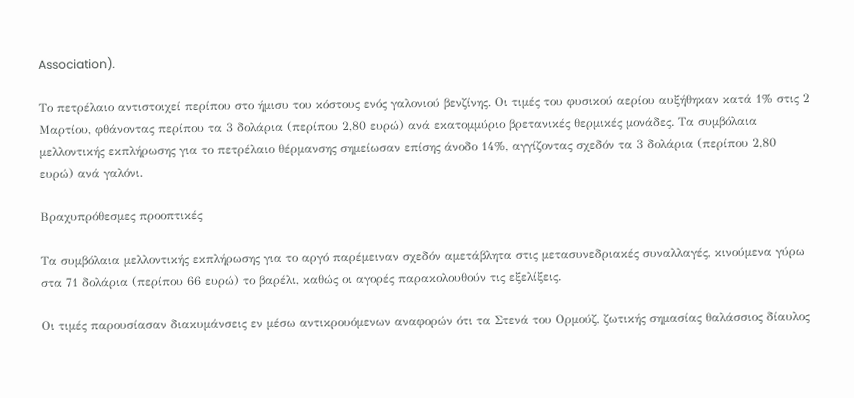Association).

Το πετρέλαιο αντιστοιχεί περίπου στο ήμισυ του κόστους ενός γαλονιού βενζίνης. Οι τιμές του φυσικού αερίου αυξήθηκαν κατά 1% στις 2 Μαρτίου, φθάνοντας περίπου τα 3 δολάρια (περίπου 2,80 ευρώ) ανά εκατομμύριο βρετανικές θερμικές μονάδες. Τα συμβόλαια μελλοντικής εκπλήρωσης για το πετρέλαιο θέρμανσης σημείωσαν επίσης άνοδο 14%, αγγίζοντας σχεδόν τα 3 δολάρια (περίπου 2,80 ευρώ) ανά γαλόνι.

Βραχυπρόθεσμες προοπτικές

Τα συμβόλαια μελλοντικής εκπλήρωσης για το αργό παρέμειναν σχεδόν αμετάβλητα στις μετασυνεδριακές συναλλαγές, κινούμενα γύρω στα 71 δολάρια (περίπου 66 ευρώ) το βαρέλι, καθώς οι αγορές παρακολουθούν τις εξελίξεις.

Οι τιμές παρουσίασαν διακυμάνσεις εν μέσω αντικρουόμενων αναφορών ότι τα Στενά του Ορμούζ, ζωτικής σημασίας θαλάσσιος δίαυλος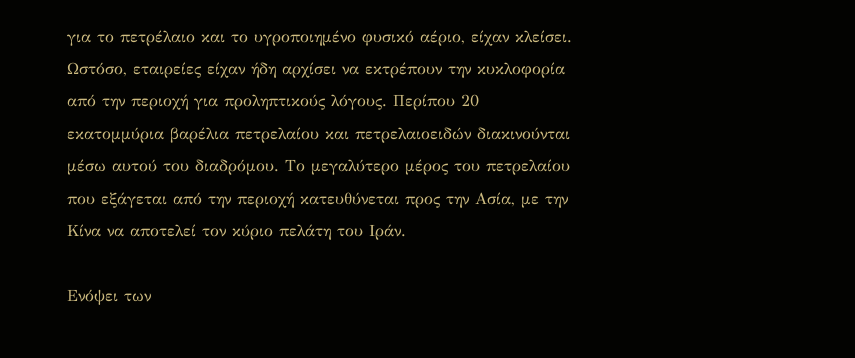για το πετρέλαιο και το υγροποιημένο φυσικό αέριο, είχαν κλείσει. Ωστόσο, εταιρείες είχαν ήδη αρχίσει να εκτρέπουν την κυκλοφορία από την περιοχή για προληπτικούς λόγους. Περίπου 20 εκατομμύρια βαρέλια πετρελαίου και πετρελαιοειδών διακινούνται μέσω αυτού του διαδρόμου. Το μεγαλύτερο μέρος του πετρελαίου που εξάγεται από την περιοχή κατευθύνεται προς την Ασία, με την Κίνα να αποτελεί τον κύριο πελάτη του Ιράν.

Ενόψει των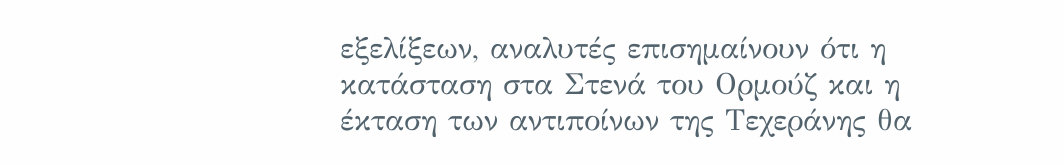εξελίξεων, αναλυτές επισημαίνουν ότι η κατάσταση στα Στενά του Ορμούζ και η έκταση των αντιποίνων της Τεχεράνης θα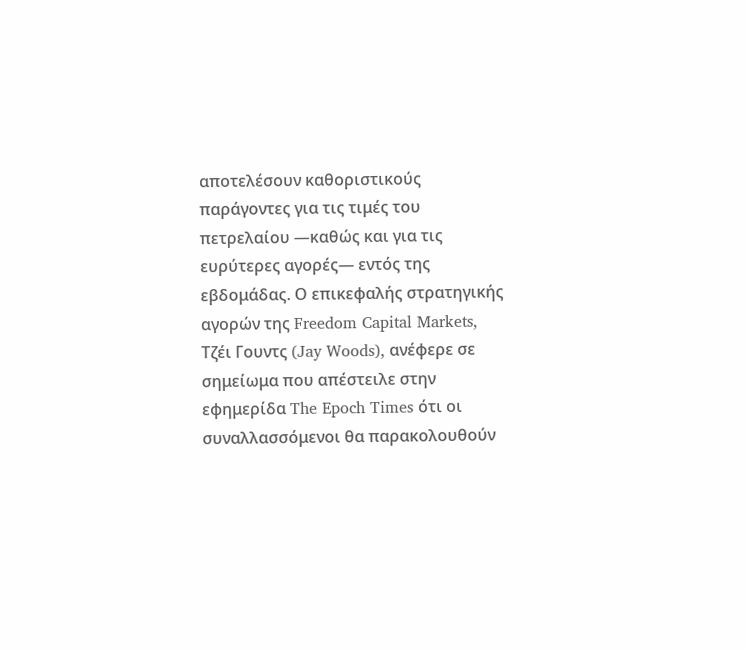αποτελέσουν καθοριστικούς παράγοντες για τις τιμές του πετρελαίου —καθώς και για τις ευρύτερες αγορές— εντός της εβδομάδας. Ο επικεφαλής στρατηγικής αγορών της Freedom Capital Markets, Τζέι Γουντς (Jay Woods), ανέφερε σε σημείωμα που απέστειλε στην εφημερίδα The Epoch Times ότι οι συναλλασσόμενοι θα παρακολουθούν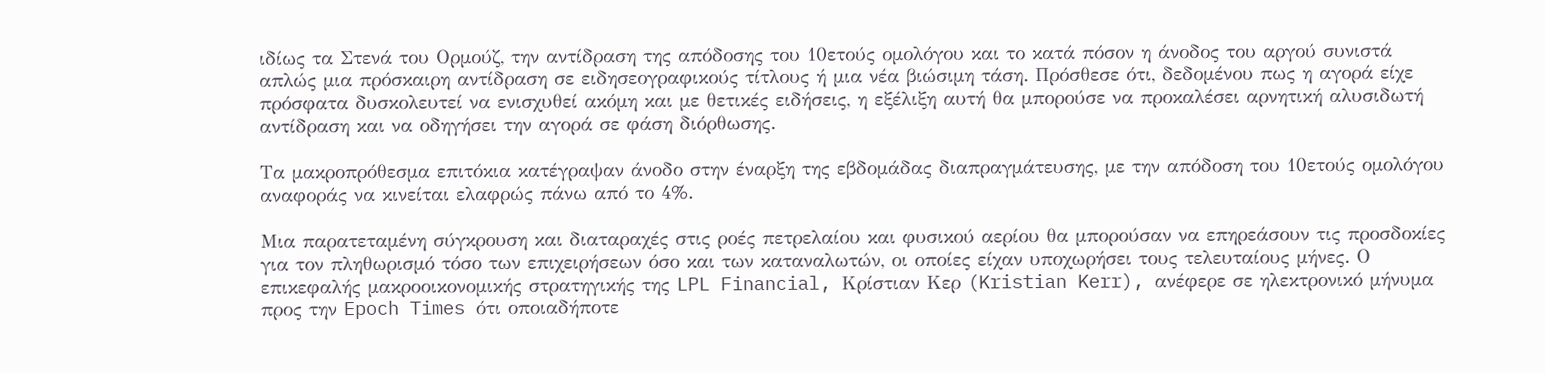ιδίως τα Στενά του Ορμούζ, την αντίδραση της απόδοσης του 10ετούς ομολόγου και το κατά πόσον η άνοδος του αργού συνιστά απλώς μια πρόσκαιρη αντίδραση σε ειδησεογραφικούς τίτλους ή μια νέα βιώσιμη τάση. Πρόσθεσε ότι, δεδομένου πως η αγορά είχε πρόσφατα δυσκολευτεί να ενισχυθεί ακόμη και με θετικές ειδήσεις, η εξέλιξη αυτή θα μπορούσε να προκαλέσει αρνητική αλυσιδωτή αντίδραση και να οδηγήσει την αγορά σε φάση διόρθωσης.

Τα μακροπρόθεσμα επιτόκια κατέγραψαν άνοδο στην έναρξη της εβδομάδας διαπραγμάτευσης, με την απόδοση του 10ετούς ομολόγου αναφοράς να κινείται ελαφρώς πάνω από το 4%.

Μια παρατεταμένη σύγκρουση και διαταραχές στις ροές πετρελαίου και φυσικού αερίου θα μπορούσαν να επηρεάσουν τις προσδοκίες για τον πληθωρισμό τόσο των επιχειρήσεων όσο και των καταναλωτών, οι οποίες είχαν υποχωρήσει τους τελευταίους μήνες. Ο επικεφαλής μακροοικονομικής στρατηγικής της LPL Financial, Κρίστιαν Κερ (Kristian Kerr), ανέφερε σε ηλεκτρονικό μήνυμα προς την Epoch Times ότι οποιαδήποτε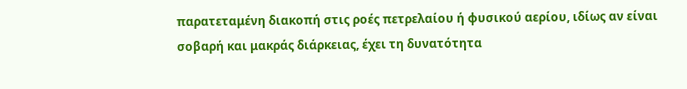παρατεταμένη διακοπή στις ροές πετρελαίου ή φυσικού αερίου, ιδίως αν είναι σοβαρή και μακράς διάρκειας, έχει τη δυνατότητα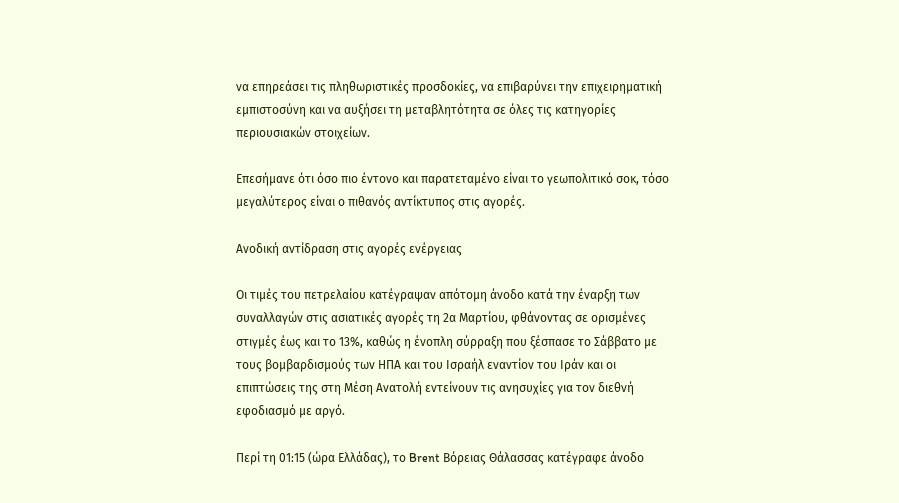να επηρεάσει τις πληθωριστικές προσδοκίες, να επιβαρύνει την επιχειρηματική εμπιστοσύνη και να αυξήσει τη μεταβλητότητα σε όλες τις κατηγορίες περιουσιακών στοιχείων.

Επεσήμανε ότι όσο πιο έντονο και παρατεταμένο είναι το γεωπολιτικό σοκ, τόσο μεγαλύτερος είναι ο πιθανός αντίκτυπος στις αγορές.

Ανοδική αντίδραση στις αγορές ενέργειας

Οι τιμές του πετρελαίου κατέγραψαν απότομη άνοδο κατά την έναρξη των συναλλαγών στις ασιατικές αγορές τη 2α Μαρτίου, φθάνοντας σε ορισμένες στιγμές έως και το 13%, καθώς η ένοπλη σύρραξη που ξέσπασε το Σάββατο με τους βομβαρδισμούς των ΗΠΑ και του Ισραήλ εναντίον του Ιράν και οι επιπτώσεις της στη Μέση Ανατολή εντείνουν τις ανησυχίες για τον διεθνή εφοδιασμό με αργό.

Περί τη 01:15 (ώρα Ελλάδας), το Brent Βόρειας Θάλασσας κατέγραφε άνοδο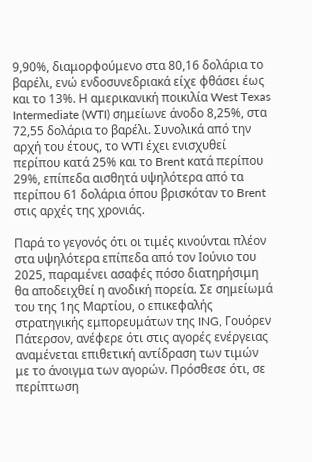9,90%, διαμορφούμενο στα 80,16 δολάρια το βαρέλι, ενώ ενδοσυνεδριακά είχε φθάσει έως και το 13%. Η αμερικανική ποικιλία West Texas Intermediate (WTI) σημείωνε άνοδο 8,25%, στα 72,55 δολάρια το βαρέλι. Συνολικά από την αρχή του έτους, το WTI έχει ενισχυθεί περίπου κατά 25% και το Brent κατά περίπου 29%, επίπεδα αισθητά υψηλότερα από τα περίπου 61 δολάρια όπου βρισκόταν το Brent στις αρχές της χρονιάς.

Παρά το γεγονός ότι οι τιμές κινούνται πλέον στα υψηλότερα επίπεδα από τον Ιούνιο του 2025, παραμένει ασαφές πόσο διατηρήσιμη θα αποδειχθεί η ανοδική πορεία. Σε σημείωμά του της 1ης Μαρτίου, ο επικεφαλής στρατηγικής εμπορευμάτων της ING, Γουόρεν Πάτερσον, ανέφερε ότι στις αγορές ενέργειας αναμένεται επιθετική αντίδραση των τιμών με το άνοιγμα των αγορών. Πρόσθεσε ότι, σε περίπτωση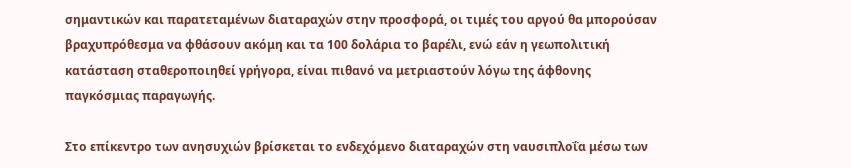σημαντικών και παρατεταμένων διαταραχών στην προσφορά, οι τιμές του αργού θα μπορούσαν βραχυπρόθεσμα να φθάσουν ακόμη και τα 100 δολάρια το βαρέλι, ενώ εάν η γεωπολιτική κατάσταση σταθεροποιηθεί γρήγορα, είναι πιθανό να μετριαστούν λόγω της άφθονης παγκόσμιας παραγωγής.

Στο επίκεντρο των ανησυχιών βρίσκεται το ενδεχόμενο διαταραχών στη ναυσιπλοΐα μέσω των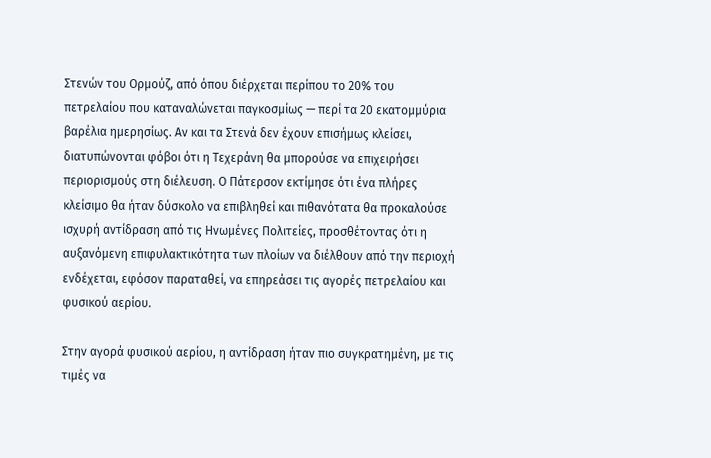Στενών του Ορμούζ, από όπου διέρχεται περίπου το 20% του πετρελαίου που καταναλώνεται παγκοσμίως — περί τα 20 εκατομμύρια βαρέλια ημερησίως. Αν και τα Στενά δεν έχουν επισήμως κλείσει, διατυπώνονται φόβοι ότι η Τεχεράνη θα μπορούσε να επιχειρήσει περιορισμούς στη διέλευση. Ο Πάτερσον εκτίμησε ότι ένα πλήρες κλείσιμο θα ήταν δύσκολο να επιβληθεί και πιθανότατα θα προκαλούσε ισχυρή αντίδραση από τις Ηνωμένες Πολιτείες, προσθέτοντας ότι η αυξανόμενη επιφυλακτικότητα των πλοίων να διέλθουν από την περιοχή ενδέχεται, εφόσον παραταθεί, να επηρεάσει τις αγορές πετρελαίου και φυσικού αερίου.

Στην αγορά φυσικού αερίου, η αντίδραση ήταν πιο συγκρατημένη, με τις τιμές να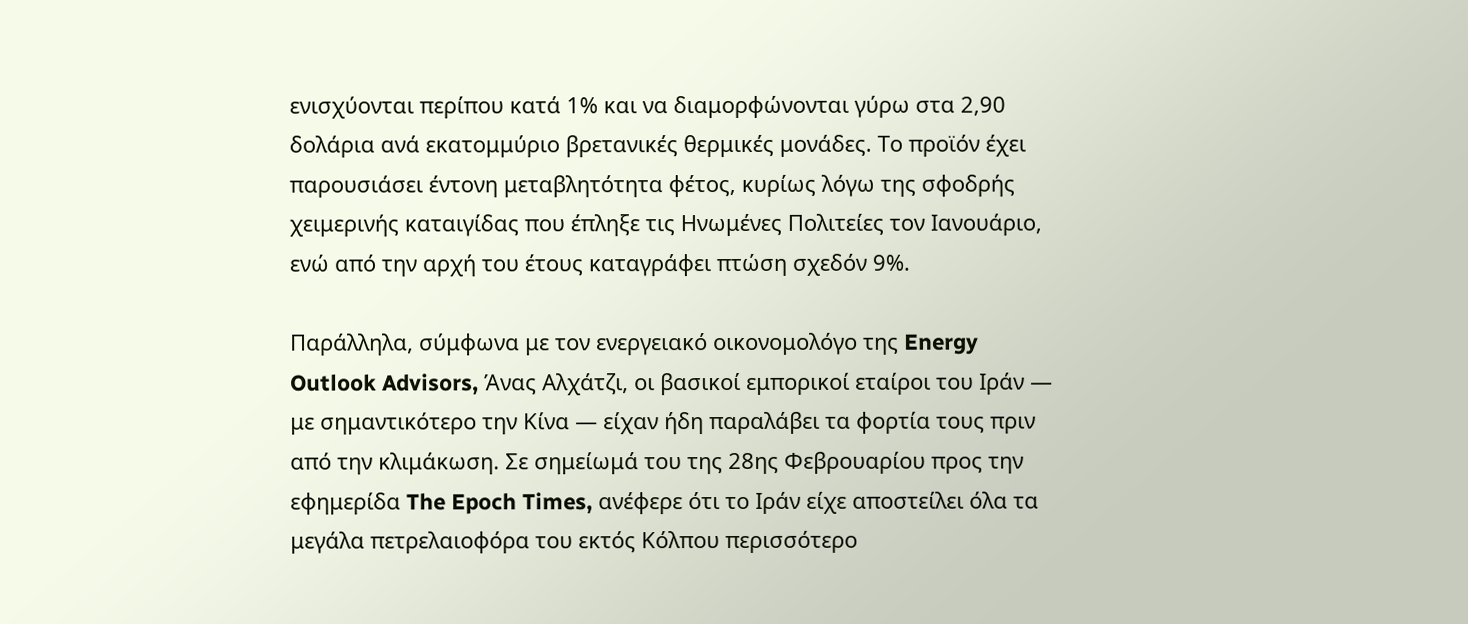ενισχύονται περίπου κατά 1% και να διαμορφώνονται γύρω στα 2,90 δολάρια ανά εκατομμύριο βρετανικές θερμικές μονάδες. Το προϊόν έχει παρουσιάσει έντονη μεταβλητότητα φέτος, κυρίως λόγω της σφοδρής χειμερινής καταιγίδας που έπληξε τις Ηνωμένες Πολιτείες τον Ιανουάριο, ενώ από την αρχή του έτους καταγράφει πτώση σχεδόν 9%.

Παράλληλα, σύμφωνα με τον ενεργειακό οικονομολόγο της Energy Outlook Advisors, Άνας Αλχάτζι, οι βασικοί εμπορικοί εταίροι του Ιράν — με σημαντικότερο την Κίνα — είχαν ήδη παραλάβει τα φορτία τους πριν από την κλιμάκωση. Σε σημείωμά του της 28ης Φεβρουαρίου προς την εφημερίδα The Epoch Times, ανέφερε ότι το Ιράν είχε αποστείλει όλα τα μεγάλα πετρελαιοφόρα του εκτός Κόλπου περισσότερο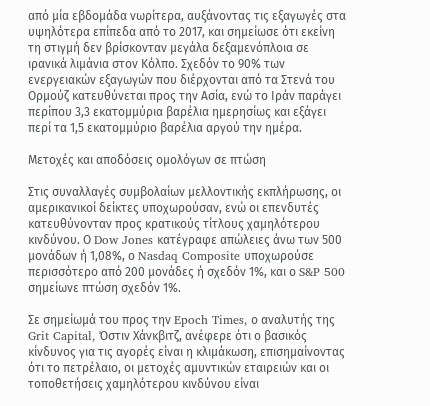από μία εβδομάδα νωρίτερα, αυξάνοντας τις εξαγωγές στα υψηλότερα επίπεδα από το 2017, και σημείωσε ότι εκείνη τη στιγμή δεν βρίσκονταν μεγάλα δεξαμενόπλοια σε ιρανικά λιμάνια στον Κόλπο. Σχεδόν το 90% των ενεργειακών εξαγωγών που διέρχονται από τα Στενά του Ορμούζ κατευθύνεται προς την Ασία, ενώ το Ιράν παράγει περίπου 3,3 εκατομμύρια βαρέλια ημερησίως και εξάγει περί τα 1,5 εκατομμύριο βαρέλια αργού την ημέρα.

Μετοχές και αποδόσεις ομολόγων σε πτώση

Στις συναλλαγές συμβολαίων μελλοντικής εκπλήρωσης, οι αμερικανικοί δείκτες υποχωρούσαν, ενώ οι επενδυτές κατευθύνονταν προς κρατικούς τίτλους χαμηλότερου κινδύνου. Ο Dow Jones κατέγραφε απώλειες άνω των 500 μονάδων ή 1,08%, ο Nasdaq Composite υποχωρούσε περισσότερο από 200 μονάδες ή σχεδόν 1%, και ο S&P 500 σημείωνε πτώση σχεδόν 1%.

Σε σημείωμά του προς την Epoch Times, ο αναλυτής της Grit Capital, Όστιν Χάνκβιτζ, ανέφερε ότι ο βασικός κίνδυνος για τις αγορές είναι η κλιμάκωση, επισημαίνοντας ότι το πετρέλαιο, οι μετοχές αμυντικών εταιρειών και οι τοποθετήσεις χαμηλότερου κινδύνου είναι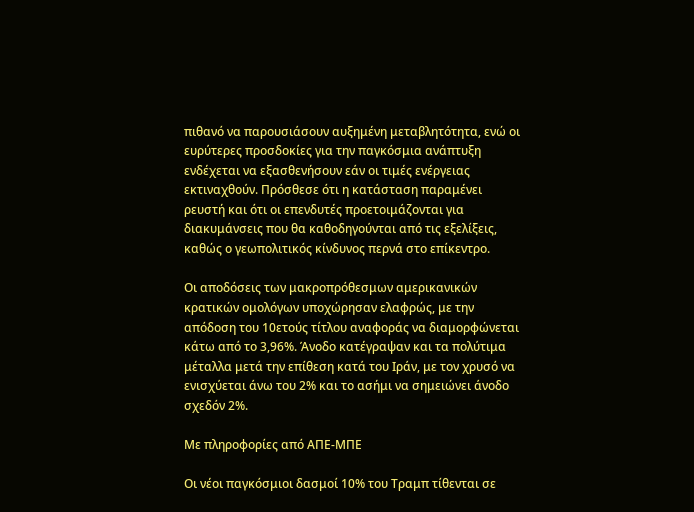πιθανό να παρουσιάσουν αυξημένη μεταβλητότητα, ενώ οι ευρύτερες προσδοκίες για την παγκόσμια ανάπτυξη ενδέχεται να εξασθενήσουν εάν οι τιμές ενέργειας εκτιναχθούν. Πρόσθεσε ότι η κατάσταση παραμένει ρευστή και ότι οι επενδυτές προετοιμάζονται για διακυμάνσεις που θα καθοδηγούνται από τις εξελίξεις, καθώς ο γεωπολιτικός κίνδυνος περνά στο επίκεντρο.

Οι αποδόσεις των μακροπρόθεσμων αμερικανικών κρατικών ομολόγων υποχώρησαν ελαφρώς, με την απόδοση του 10ετούς τίτλου αναφοράς να διαμορφώνεται κάτω από το 3,96%. Άνοδο κατέγραψαν και τα πολύτιμα μέταλλα μετά την επίθεση κατά του Ιράν, με τον χρυσό να ενισχύεται άνω του 2% και το ασήμι να σημειώνει άνοδο σχεδόν 2%.

Με πληροφορίες από ΑΠΕ-ΜΠΕ

Οι νέοι παγκόσμιοι δασμοί 10% του Τραμπ τίθενται σε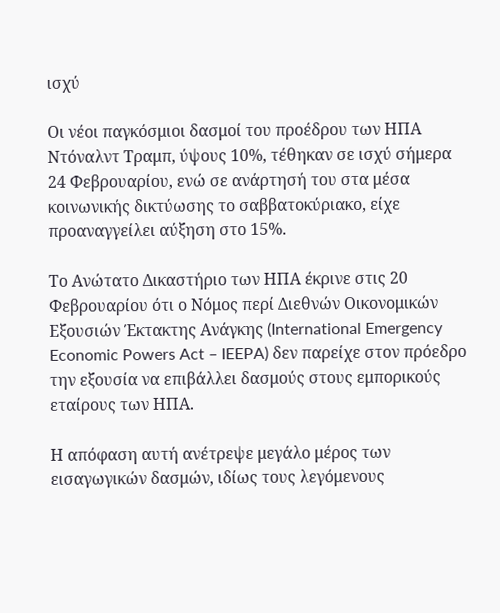ισχύ

Οι νέοι παγκόσμιοι δασμοί του προέδρου των ΗΠΑ Ντόναλντ Τραμπ, ύψους 10%, τέθηκαν σε ισχύ σήμερα 24 Φεβρουαρίου, ενώ σε ανάρτησή του στα μέσα κοινωνικής δικτύωσης το σαββατοκύριακο, είχε προαναγγείλει αύξηση στο 15%.

Το Ανώτατο Δικαστήριο των ΗΠΑ έκρινε στις 20 Φεβρουαρίου ότι ο Νόμος περί Διεθνών Οικονομικών Εξουσιών Έκτακτης Ανάγκης (International Emergency Economic Powers Act – IEEPA) δεν παρείχε στον πρόεδρο την εξουσία να επιβάλλει δασμούς στους εμπορικούς εταίρους των ΗΠΑ.

Η απόφαση αυτή ανέτρεψε μεγάλο μέρος των εισαγωγικών δασμών, ιδίως τους λεγόμενους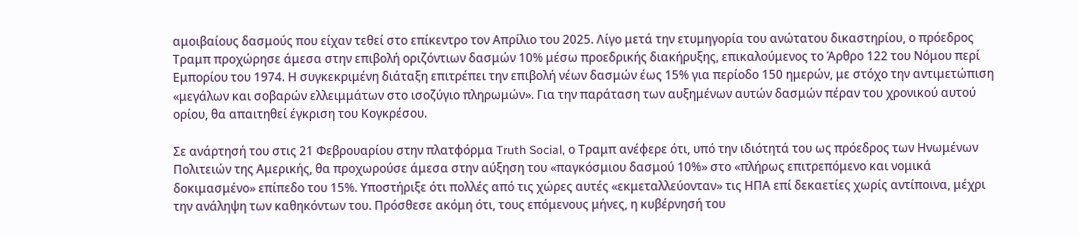αμοιβαίους δασμούς που είχαν τεθεί στο επίκεντρο τον Απρίλιο του 2025. Λίγο μετά την ετυμηγορία του ανώτατου δικαστηρίου, ο πρόεδρος Τραμπ προχώρησε άμεσα στην επιβολή οριζόντιων δασμών 10% μέσω προεδρικής διακήρυξης, επικαλούμενος το Άρθρο 122 του Νόμου περί Εμπορίου του 1974. Η συγκεκριμένη διάταξη επιτρέπει την επιβολή νέων δασμών έως 15% για περίοδο 150 ημερών, με στόχο την αντιμετώπιση «μεγάλων και σοβαρών ελλειμμάτων στο ισοζύγιο πληρωμών». Για την παράταση των αυξημένων αυτών δασμών πέραν του χρονικού αυτού ορίου, θα απαιτηθεί έγκριση του Κογκρέσου.

Σε ανάρτησή του στις 21 Φεβρουαρίου στην πλατφόρμα Truth Social, ο Τραμπ ανέφερε ότι, υπό την ιδιότητά του ως πρόεδρος των Ηνωμένων Πολιτειών της Αμερικής, θα προχωρούσε άμεσα στην αύξηση του «παγκόσμιου δασμού 10%» στο «πλήρως επιτρεπόμενο και νομικά δοκιμασμένο» επίπεδο του 15%. Υποστήριξε ότι πολλές από τις χώρες αυτές «εκμεταλλεύονταν» τις ΗΠΑ επί δεκαετίες χωρίς αντίποινα, μέχρι την ανάληψη των καθηκόντων του. Πρόσθεσε ακόμη ότι, τους επόμενους μήνες, η κυβέρνησή του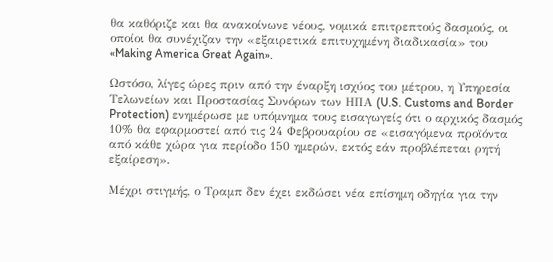θα καθόριζε και θα ανακοίνωνε νέους, νομικά επιτρεπτούς δασμούς, οι οποίοι θα συνέχιζαν την «εξαιρετικά επιτυχημένη διαδικασία» του «Making America Great Again».

Ωστόσο, λίγες ώρες πριν από την έναρξη ισχύος του μέτρου, η Υπηρεσία Τελωνείων και Προστασίας Συνόρων των ΗΠΑ (U.S. Customs and Border Protection) ενημέρωσε με υπόμνημα τους εισαγωγείς ότι ο αρχικός δασμός 10% θα εφαρμοστεί από τις 24 Φεβρουαρίου σε «εισαγόμενα προϊόντα από κάθε χώρα για περίοδο 150 ημερών, εκτός εάν προβλέπεται ρητή εξαίρεση».

Μέχρι στιγμής, ο Τραμπ δεν έχει εκδώσει νέα επίσημη οδηγία για την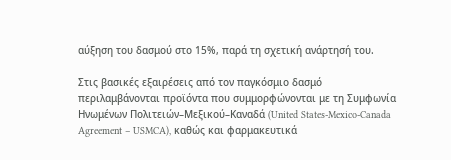αύξηση του δασμού στο 15%, παρά τη σχετική ανάρτησή του.

Στις βασικές εξαιρέσεις από τον παγκόσμιο δασμό περιλαμβάνονται προϊόντα που συμμορφώνονται με τη Συμφωνία Ηνωμένων Πολιτειών–Μεξικού–Καναδά (United States-Mexico-Canada Agreement – USMCA), καθώς και φαρμακευτικά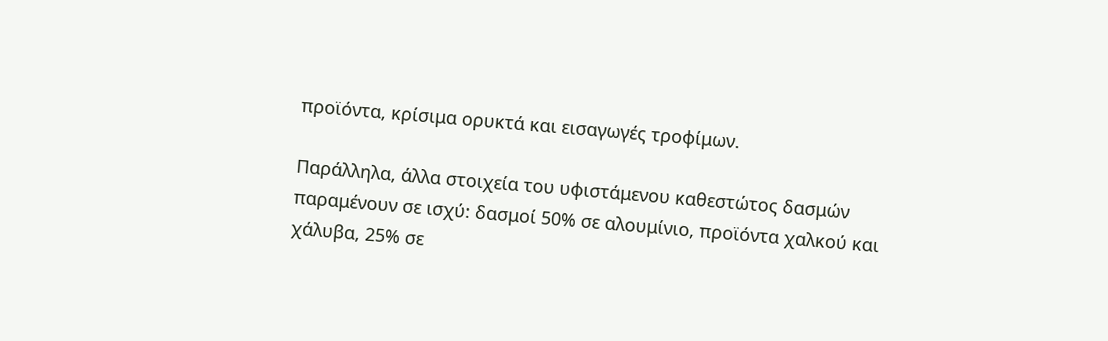προϊόντα, κρίσιμα ορυκτά και εισαγωγές τροφίμων.

Παράλληλα, άλλα στοιχεία του υφιστάμενου καθεστώτος δασμών παραμένουν σε ισχύ: δασμοί 50% σε αλουμίνιο, προϊόντα χαλκού και χάλυβα, 25% σε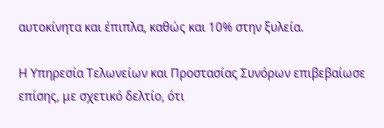αυτοκίνητα και έπιπλα, καθώς και 10% στην ξυλεία.

Η Υπηρεσία Τελωνείων και Προστασίας Συνόρων επιβεβαίωσε επίσης, με σχετικό δελτίο, ότι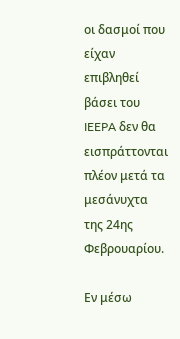οι δασμοί που είχαν επιβληθεί βάσει του IEEPA δεν θα εισπράττονται πλέον μετά τα μεσάνυχτα της 24ης Φεβρουαρίου.

Εν μέσω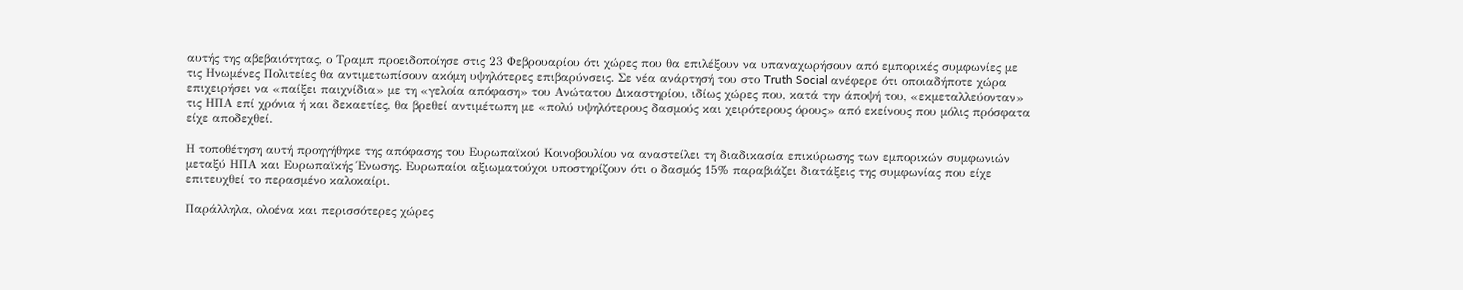αυτής της αβεβαιότητας, ο Τραμπ προειδοποίησε στις 23 Φεβρουαρίου ότι χώρες που θα επιλέξουν να υπαναχωρήσουν από εμπορικές συμφωνίες με τις Ηνωμένες Πολιτείες θα αντιμετωπίσουν ακόμη υψηλότερες επιβαρύνσεις. Σε νέα ανάρτησή του στο Truth Social ανέφερε ότι οποιαδήποτε χώρα επιχειρήσει να «παίξει παιχνίδια» με τη «γελοία απόφαση» του Ανώτατου Δικαστηρίου, ιδίως χώρες που, κατά την άποψή του, «εκμεταλλεύονταν» τις ΗΠΑ επί χρόνια ή και δεκαετίες, θα βρεθεί αντιμέτωπη με «πολύ υψηλότερους δασμούς και χειρότερους όρους» από εκείνους που μόλις πρόσφατα είχε αποδεχθεί.

Η τοποθέτηση αυτή προηγήθηκε της απόφασης του Ευρωπαϊκού Κοινοβουλίου να αναστείλει τη διαδικασία επικύρωσης των εμπορικών συμφωνιών μεταξύ ΗΠΑ και Ευρωπαϊκής Ένωσης. Ευρωπαίοι αξιωματούχοι υποστηρίζουν ότι ο δασμός 15% παραβιάζει διατάξεις της συμφωνίας που είχε επιτευχθεί το περασμένο καλοκαίρι.

Παράλληλα, ολοένα και περισσότερες χώρες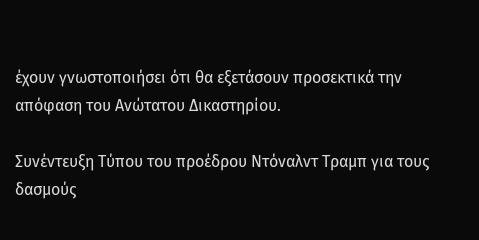έχουν γνωστοποιήσει ότι θα εξετάσουν προσεκτικά την απόφαση του Ανώτατου Δικαστηρίου.

Συνέντευξη Τύπου του προέδρου Ντόναλντ Τραμπ για τους δασμούς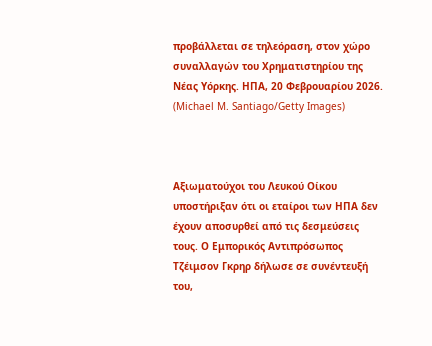προβάλλεται σε τηλεόραση, στον χώρο συναλλαγών του Χρηματιστηρίου της Νέας Υόρκης. ΗΠΑ, 20 Φεβρουαρίου 2026. (Michael M. Santiago/Getty Images)



Αξιωματούχοι του Λευκού Οίκου υποστήριξαν ότι οι εταίροι των ΗΠΑ δεν έχουν αποσυρθεί από τις δεσμεύσεις τους. Ο Εμπορικός Αντιπρόσωπος Τζέιμσον Γκρηρ δήλωσε σε συνέντευξή του,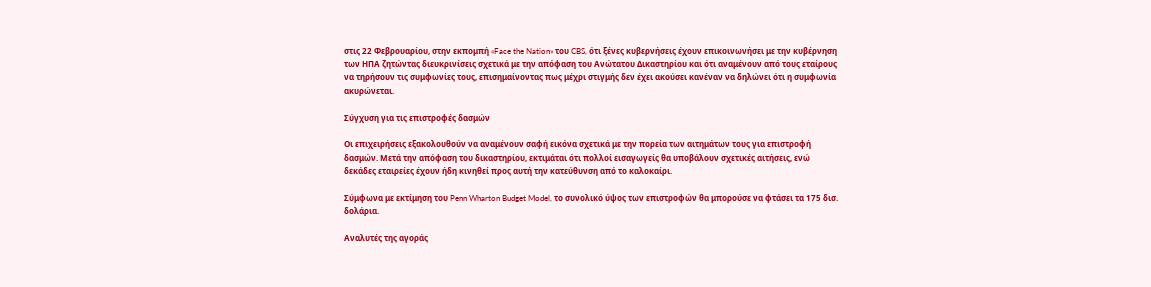στις 22 Φεβρουαρίου, στην εκπομπή «Face the Nation» του CBS, ότι ξένες κυβερνήσεις έχουν επικοινωνήσει με την κυβέρνηση των ΗΠΑ ζητώντας διευκρινίσεις σχετικά με την απόφαση του Ανώτατου Δικαστηρίου και ότι αναμένουν από τους εταίρους να τηρήσουν τις συμφωνίες τους, επισημαίνοντας πως μέχρι στιγμής δεν έχει ακούσει κανέναν να δηλώνει ότι η συμφωνία ακυρώνεται.

Σύγχυση για τις επιστροφές δασμών

Οι επιχειρήσεις εξακολουθούν να αναμένουν σαφή εικόνα σχετικά με την πορεία των αιτημάτων τους για επιστροφή δασμών. Μετά την απόφαση του δικαστηρίου, εκτιμάται ότι πολλοί εισαγωγείς θα υποβάλουν σχετικές αιτήσεις, ενώ δεκάδες εταιρείες έχουν ήδη κινηθεί προς αυτή την κατεύθυνση από το καλοκαίρι.

Σύμφωνα με εκτίμηση του Penn Wharton Budget Model, το συνολικό ύψος των επιστροφών θα μπορούσε να φτάσει τα 175 δισ. δολάρια.

Αναλυτές της αγοράς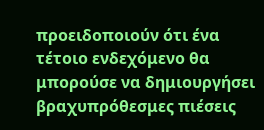προειδοποιούν ότι ένα τέτοιο ενδεχόμενο θα μπορούσε να δημιουργήσει βραχυπρόθεσμες πιέσεις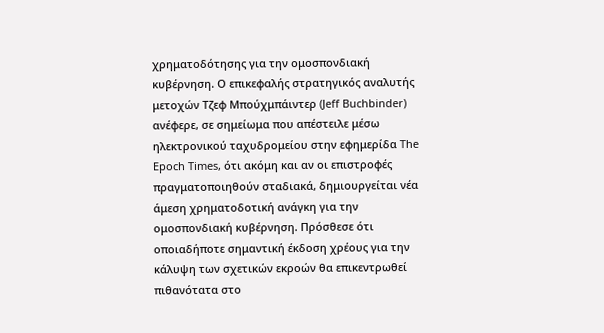χρηματοδότησης για την ομοσπονδιακή κυβέρνηση. Ο επικεφαλής στρατηγικός αναλυτής μετοχών Τζεφ Μπούχμπάιντερ (Jeff Buchbinder) ανέφερε, σε σημείωμα που απέστειλε μέσω ηλεκτρονικού ταχυδρομείου στην εφημερίδα The Epoch Times, ότι ακόμη και αν οι επιστροφές πραγματοποιηθούν σταδιακά, δημιουργείται νέα άμεση χρηματοδοτική ανάγκη για την ομοσπονδιακή κυβέρνηση. Πρόσθεσε ότι οποιαδήποτε σημαντική έκδοση χρέους για την κάλυψη των σχετικών εκροών θα επικεντρωθεί πιθανότατα στο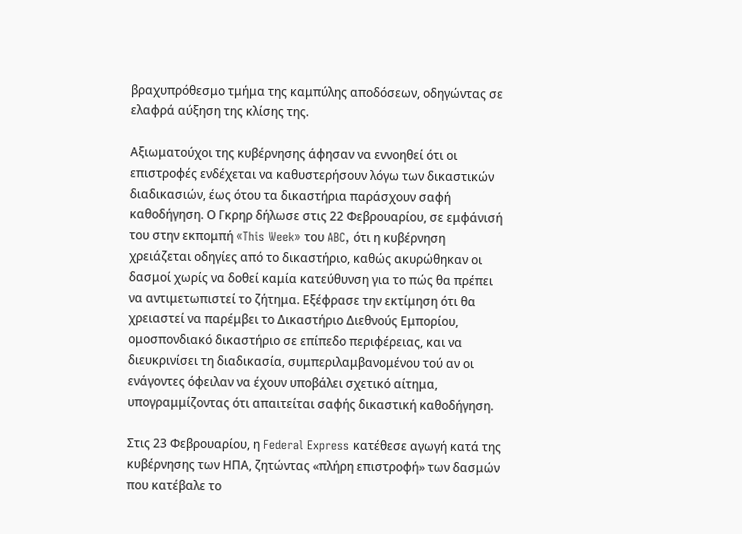βραχυπρόθεσμο τμήμα της καμπύλης αποδόσεων, οδηγώντας σε ελαφρά αύξηση της κλίσης της.

Αξιωματούχοι της κυβέρνησης άφησαν να εννοηθεί ότι οι επιστροφές ενδέχεται να καθυστερήσουν λόγω των δικαστικών διαδικασιών, έως ότου τα δικαστήρια παράσχουν σαφή καθοδήγηση. Ο Γκρηρ δήλωσε στις 22 Φεβρουαρίου, σε εμφάνισή του στην εκπομπή «This Week» του ABC, ότι η κυβέρνηση χρειάζεται οδηγίες από το δικαστήριο, καθώς ακυρώθηκαν οι δασμοί χωρίς να δοθεί καμία κατεύθυνση για το πώς θα πρέπει να αντιμετωπιστεί το ζήτημα. Εξέφρασε την εκτίμηση ότι θα χρειαστεί να παρέμβει το Δικαστήριο Διεθνούς Εμπορίου, ομοσπονδιακό δικαστήριο σε επίπεδο περιφέρειας, και να διευκρινίσει τη διαδικασία, συμπεριλαμβανομένου τού αν οι ενάγοντες όφειλαν να έχουν υποβάλει σχετικό αίτημα, υπογραμμίζοντας ότι απαιτείται σαφής δικαστική καθοδήγηση.

Στις 23 Φεβρουαρίου, η Federal Express κατέθεσε αγωγή κατά της κυβέρνησης των ΗΠΑ, ζητώντας «πλήρη επιστροφή» των δασμών που κατέβαλε το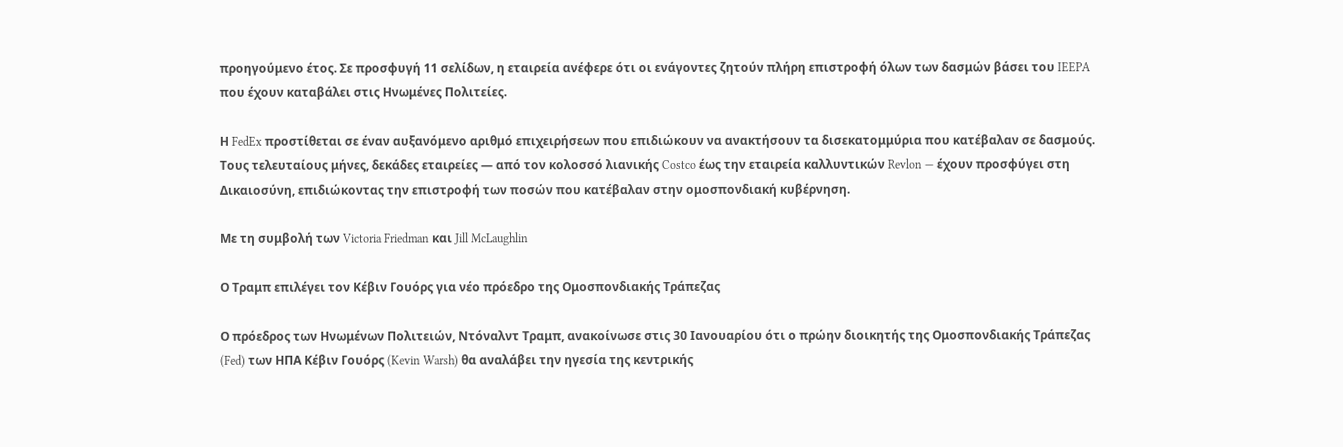προηγούμενο έτος. Σε προσφυγή 11 σελίδων, η εταιρεία ανέφερε ότι οι ενάγοντες ζητούν πλήρη επιστροφή όλων των δασμών βάσει του IEEPA που έχουν καταβάλει στις Ηνωμένες Πολιτείες.

Η FedEx προστίθεται σε έναν αυξανόμενο αριθμό επιχειρήσεων που επιδιώκουν να ανακτήσουν τα δισεκατομμύρια που κατέβαλαν σε δασμούς. Τους τελευταίους μήνες, δεκάδες εταιρείες — από τον κολοσσό λιανικής Costco έως την εταιρεία καλλυντικών Revlon — έχουν προσφύγει στη Δικαιοσύνη, επιδιώκοντας την επιστροφή των ποσών που κατέβαλαν στην ομοσπονδιακή κυβέρνηση.

Με τη συμβολή των Victoria Friedman και Jill McLaughlin

Ο Τραμπ επιλέγει τον Κέβιν Γουόρς για νέο πρόεδρο της Ομοσπονδιακής Τράπεζας

Ο πρόεδρος των Ηνωμένων Πολιτειών, Ντόναλντ Τραμπ, ανακοίνωσε στις 30 Ιανουαρίου ότι ο πρώην διοικητής της Ομοσπονδιακής Τράπεζας (Fed) των ΗΠΑ Κέβιν Γουόρς (Kevin Warsh) θα αναλάβει την ηγεσία της κεντρικής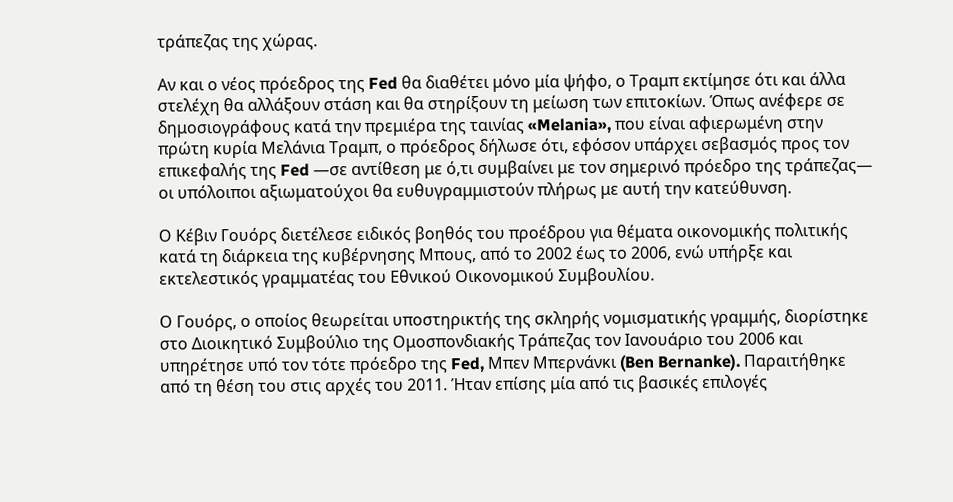τράπεζας της χώρας.

Αν και ο νέος πρόεδρος της Fed θα διαθέτει μόνο μία ψήφο, ο Τραμπ εκτίμησε ότι και άλλα στελέχη θα αλλάξουν στάση και θα στηρίξουν τη μείωση των επιτοκίων. Όπως ανέφερε σε δημοσιογράφους κατά την πρεμιέρα της ταινίας «Melania», που είναι αφιερωμένη στην πρώτη κυρία Μελάνια Τραμπ, ο πρόεδρος δήλωσε ότι, εφόσον υπάρχει σεβασμός προς τον επικεφαλής της Fed —σε αντίθεση με ό,τι συμβαίνει με τον σημερινό πρόεδρο της τράπεζας— οι υπόλοιποι αξιωματούχοι θα ευθυγραμμιστούν πλήρως με αυτή την κατεύθυνση.

Ο Κέβιν Γουόρς διετέλεσε ειδικός βοηθός του προέδρου για θέματα οικονομικής πολιτικής κατά τη διάρκεια της κυβέρνησης Μπους, από το 2002 έως το 2006, ενώ υπήρξε και εκτελεστικός γραμματέας του Εθνικού Οικονομικού Συμβουλίου.

Ο Γουόρς, ο οποίος θεωρείται υποστηρικτής της σκληρής νομισματικής γραμμής, διορίστηκε στο Διοικητικό Συμβούλιο της Ομοσπονδιακής Τράπεζας τον Ιανουάριο του 2006 και υπηρέτησε υπό τον τότε πρόεδρο της Fed, Μπεν Μπερνάνκι (Ben Bernanke). Παραιτήθηκε από τη θέση του στις αρχές του 2011. Ήταν επίσης μία από τις βασικές επιλογές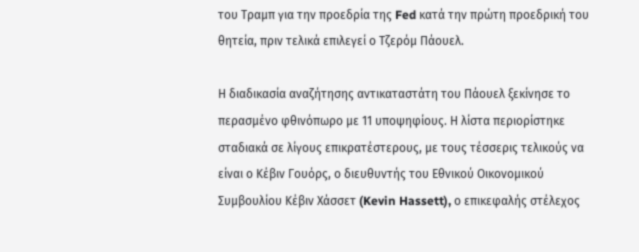του Τραμπ για την προεδρία της Fed κατά την πρώτη προεδρική του θητεία, πριν τελικά επιλεγεί ο Τζερόμ Πάουελ.

Η διαδικασία αναζήτησης αντικαταστάτη του Πάουελ ξεκίνησε το περασμένο φθινόπωρο με 11 υποψηφίους. Η λίστα περιορίστηκε σταδιακά σε λίγους επικρατέστερους, με τους τέσσερις τελικούς να είναι ο Κέβιν Γουόρς, ο διευθυντής του Εθνικού Οικονομικού Συμβουλίου Κέβιν Χάσσετ (Kevin Hassett), ο επικεφαλής στέλεχος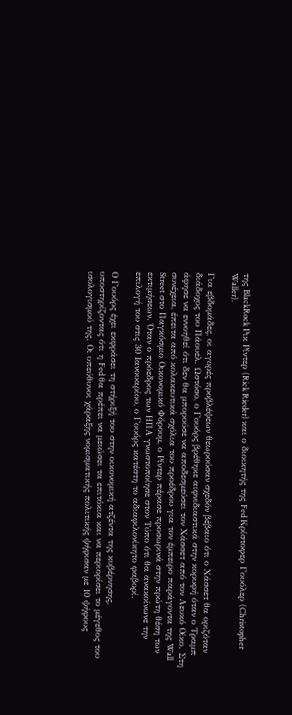της BlackRock Ρικ Ρίντερ (Rick Rieder) και ο διοικητής της Fed Κρίστοφερ Γουόλερ (Christopher Waller).

Για εβδομάδες, οι αγορές προβλέψεων θεωρούσαν σχεδόν βέβαιο ότι ο Χάσσετ θα οριζόταν διάδοχος του Πάουελ. Ωστόσο, ο Γουόρς βρέθηκε αιφνιδιαστικά στην κορυφή όταν ο Τραμπ άφησε να εννοηθεί ότι δεν θα μπορούσε να αποδεσμεύσει τον Χάσσετ από τον Λευκό Οίκο. Στη συνέχεια, έπειτα από κολακευτικά σχόλια του προέδρου για τον έμπειρο παράγοντα της Wall Street στο Παγκόσμιο Οικονομικό Φόρουμ, ο Ρίντερ πέρασε προσωρινά στην πρώτη θέση των εκτιμήσεων. Όταν ο πρόεδρος των ΗΠΑ γνωστοποίησε στον Τύπο ότι θα ανακοίνωνε την επιλογή του στις 30 Ιανουαρίου, ο Γουόρς κατέστη το αδιαφιλονίκητο φαβορί.

Ο Γουόρς έχει εκφράσει τη στήριξή του στην οικονομική ατζέντα της κυβέρνησης, υποστηρίζοντας ότι η Fed θα πρέπει να μειώσει τα επιτόκια και να περιορίσει το μέγεθος του ισολογισμού της. Οι υπεύθυνοι χάραξης νομισματικής πολιτικής ψήφισαν με 10 ψήφους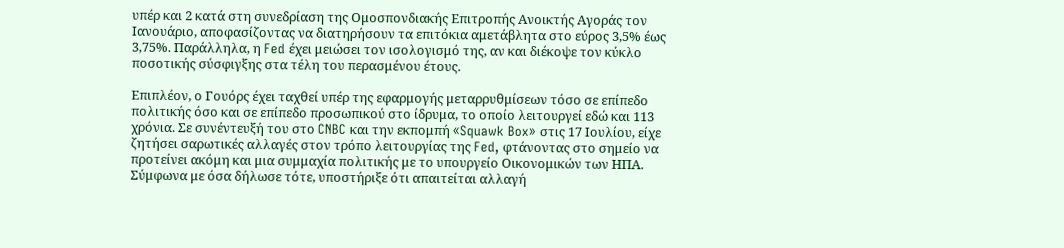υπέρ και 2 κατά στη συνεδρίαση της Ομοσπονδιακής Επιτροπής Ανοικτής Αγοράς τον Ιανουάριο, αποφασίζοντας να διατηρήσουν τα επιτόκια αμετάβλητα στο εύρος 3,5% έως 3,75%. Παράλληλα, η Fed έχει μειώσει τον ισολογισμό της, αν και διέκοψε τον κύκλο ποσοτικής σύσφιγξης στα τέλη του περασμένου έτους.

Επιπλέον, ο Γουόρς έχει ταχθεί υπέρ της εφαρμογής μεταρρυθμίσεων τόσο σε επίπεδο πολιτικής όσο και σε επίπεδο προσωπικού στο ίδρυμα, το οποίο λειτουργεί εδώ και 113 χρόνια. Σε συνέντευξή του στο CNBC και την εκπομπή «Squawk Box» στις 17 Ιουλίου, είχε ζητήσει σαρωτικές αλλαγές στον τρόπο λειτουργίας της Fed, φτάνοντας στο σημείο να προτείνει ακόμη και μια συμμαχία πολιτικής με το υπουργείο Οικονομικών των ΗΠΑ. Σύμφωνα με όσα δήλωσε τότε, υποστήριξε ότι απαιτείται αλλαγή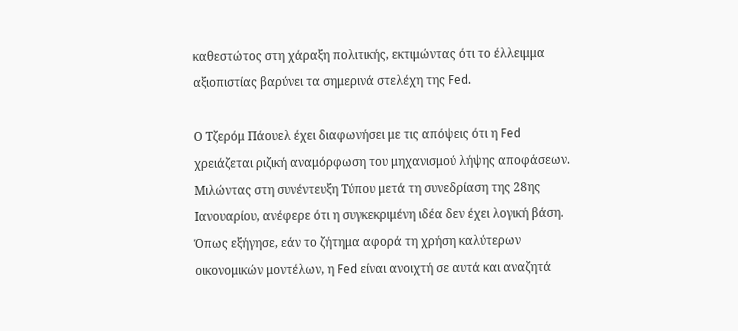καθεστώτος στη χάραξη πολιτικής, εκτιμώντας ότι το έλλειμμα αξιοπιστίας βαρύνει τα σημερινά στελέχη της Fed.

Ο Τζερόμ Πάουελ έχει διαφωνήσει με τις απόψεις ότι η Fed χρειάζεται ριζική αναμόρφωση του μηχανισμού λήψης αποφάσεων. Μιλώντας στη συνέντευξη Τύπου μετά τη συνεδρίαση της 28ης Ιανουαρίου, ανέφερε ότι η συγκεκριμένη ιδέα δεν έχει λογική βάση. Όπως εξήγησε, εάν το ζήτημα αφορά τη χρήση καλύτερων οικονομικών μοντέλων, η Fed είναι ανοιχτή σε αυτά και αναζητά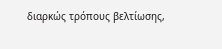διαρκώς τρόπους βελτίωσης,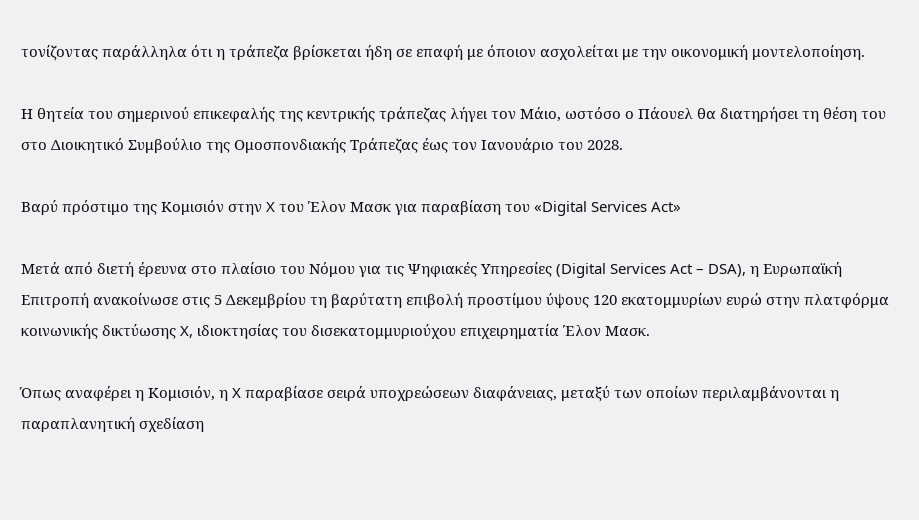τονίζοντας παράλληλα ότι η τράπεζα βρίσκεται ήδη σε επαφή με όποιον ασχολείται με την οικονομική μοντελοποίηση.

Η θητεία του σημερινού επικεφαλής της κεντρικής τράπεζας λήγει τον Μάιο, ωστόσο ο Πάουελ θα διατηρήσει τη θέση του στο Διοικητικό Συμβούλιο της Ομοσπονδιακής Τράπεζας έως τον Ιανουάριο του 2028.

Βαρύ πρόστιμο της Κομισιόν στην X του Έλον Μασκ για παραβίαση του «Digital Services Act»

Μετά από διετή έρευνα στο πλαίσιο του Νόμου για τις Ψηφιακές Υπηρεσίες (Digital Services Act – DSA), η Ευρωπαϊκή Επιτροπή ανακοίνωσε στις 5 Δεκεμβρίου τη βαρύτατη επιβολή προστίμου ύψους 120 εκατομμυρίων ευρώ στην πλατφόρμα κοινωνικής δικτύωσης X, ιδιοκτησίας του δισεκατομμυριούχου επιχειρηματία Έλον Μασκ.

Όπως αναφέρει η Κομισιόν, η X παραβίασε σειρά υποχρεώσεων διαφάνειας, μεταξύ των οποίων περιλαμβάνονται η παραπλανητική σχεδίαση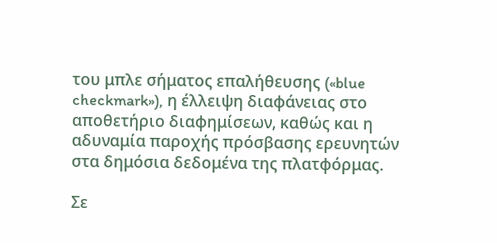του μπλε σήματος επαλήθευσης («blue checkmark»), η έλλειψη διαφάνειας στο αποθετήριο διαφημίσεων, καθώς και η αδυναμία παροχής πρόσβασης ερευνητών στα δημόσια δεδομένα της πλατφόρμας.

Σε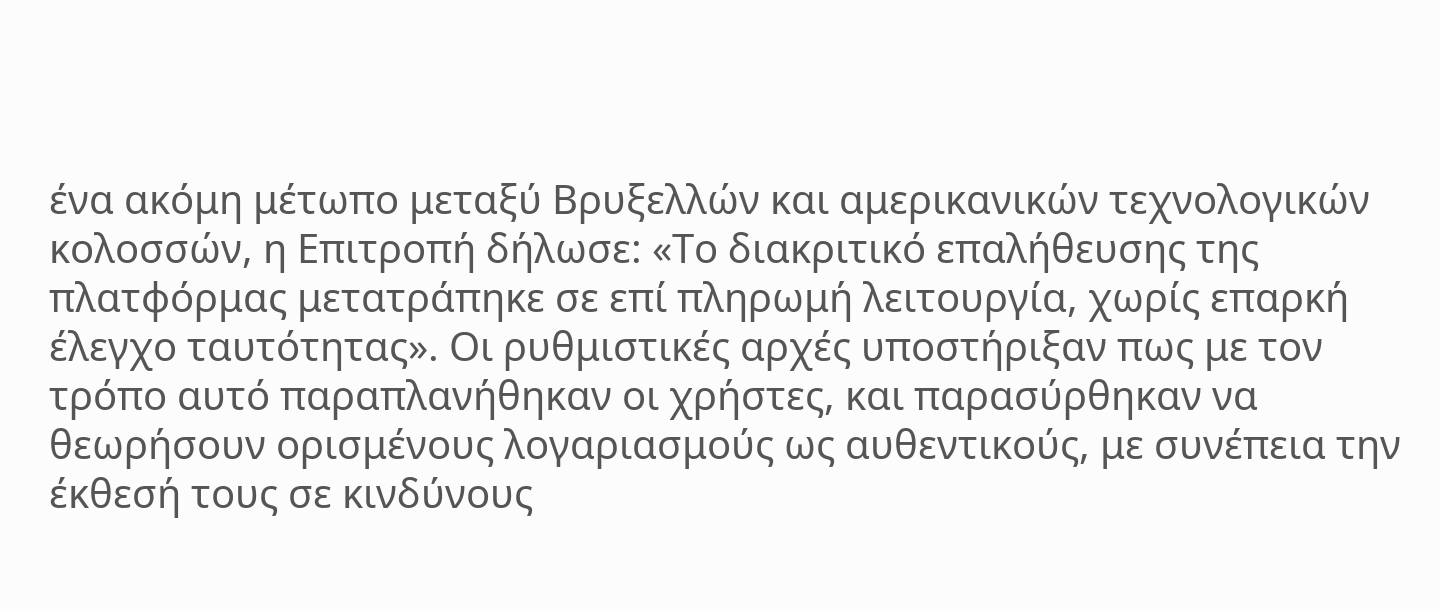ένα ακόμη μέτωπο μεταξύ Βρυξελλών και αμερικανικών τεχνολογικών κολοσσών, η Επιτροπή δήλωσε: «Το διακριτικό επαλήθευσης της πλατφόρμας μετατράπηκε σε επί πληρωμή λειτουργία, χωρίς επαρκή έλεγχο ταυτότητας». Οι ρυθμιστικές αρχές υποστήριξαν πως με τον τρόπο αυτό παραπλανήθηκαν οι χρήστες, και παρασύρθηκαν να θεωρήσουν ορισμένους λογαριασμούς ως αυθεντικούς, με συνέπεια την έκθεσή τους σε κινδύνους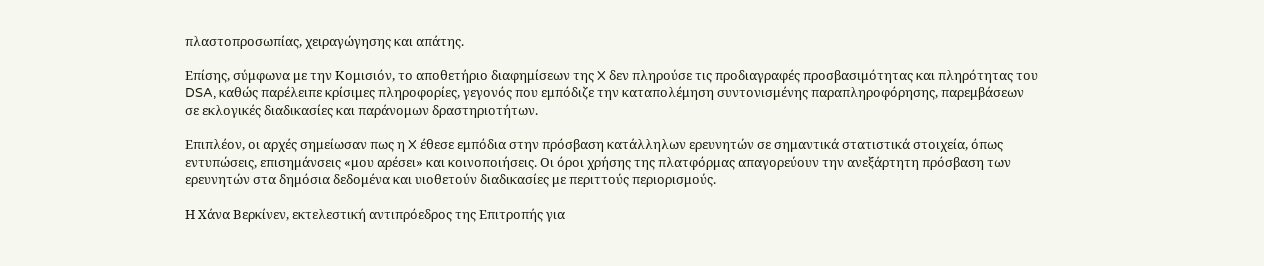πλαστοπροσωπίας, χειραγώγησης και απάτης.

Επίσης, σύμφωνα με την Κομισιόν, το αποθετήριο διαφημίσεων της X δεν πληρούσε τις προδιαγραφές προσβασιμότητας και πληρότητας του DSA, καθώς παρέλειπε κρίσιμες πληροφορίες, γεγονός που εμπόδιζε την καταπολέμηση συντονισμένης παραπληροφόρησης, παρεμβάσεων σε εκλογικές διαδικασίες και παράνομων δραστηριοτήτων.

Επιπλέον, οι αρχές σημείωσαν πως η X έθεσε εμπόδια στην πρόσβαση κατάλληλων ερευνητών σε σημαντικά στατιστικά στοιχεία, όπως εντυπώσεις, επισημάνσεις «μου αρέσει» και κοινοποιήσεις. Οι όροι χρήσης της πλατφόρμας απαγορεύουν την ανεξάρτητη πρόσβαση των ερευνητών στα δημόσια δεδομένα και υιοθετούν διαδικασίες με περιττούς περιορισμούς.

Η Χάνα Βερκίνεν, εκτελεστική αντιπρόεδρος της Επιτροπής για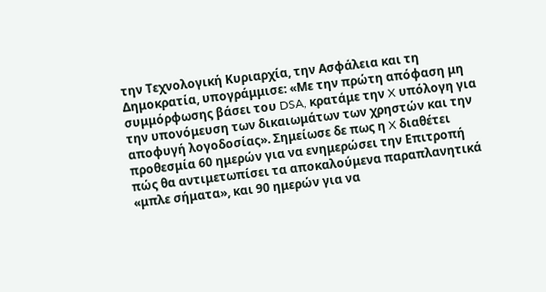την Τεχνολογική Κυριαρχία, την Ασφάλεια και τη Δημοκρατία, υπογράμμισε: «Με την πρώτη απόφαση μη συμμόρφωσης βάσει του DSA, κρατάμε την X υπόλογη για την υπονόμευση των δικαιωμάτων των χρηστών και την αποφυγή λογοδοσίας». Σημείωσε δε πως η X διαθέτει προθεσμία 60 ημερών για να ενημερώσει την Επιτροπή πώς θα αντιμετωπίσει τα αποκαλούμενα παραπλανητικά «μπλε σήματα», και 90 ημερών για να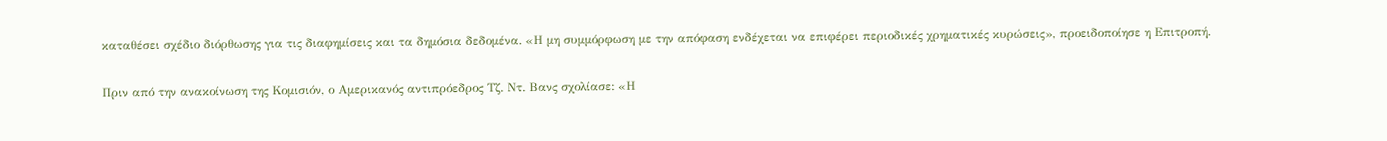καταθέσει σχέδιο διόρθωσης για τις διαφημίσεις και τα δημόσια δεδομένα. «Η μη συμμόρφωση με την απόφαση ενδέχεται να επιφέρει περιοδικές χρηματικές κυρώσεις», προειδοποίησε η Επιτροπή.

Πριν από την ανακοίνωση της Κομισιόν, ο Αμερικανός αντιπρόεδρος Τζ. Ντ. Βανς σχολίασε: «Η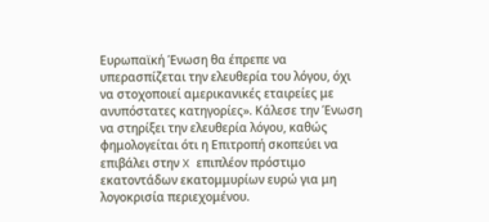Ευρωπαϊκή Ένωση θα έπρεπε να υπερασπίζεται την ελευθερία του λόγου, όχι να στοχοποιεί αμερικανικές εταιρείες με ανυπόστατες κατηγορίες». Κάλεσε την Ένωση να στηρίξει την ελευθερία λόγου, καθώς φημολογείται ότι η Επιτροπή σκοπεύει να επιβάλει στην X επιπλέον πρόστιμο εκατοντάδων εκατομμυρίων ευρώ για μη λογοκρισία περιεχομένου.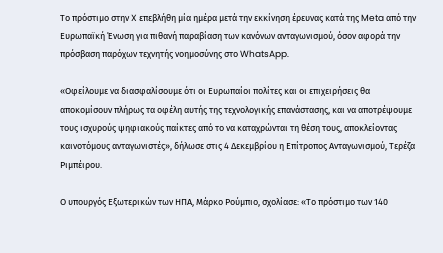Το πρόστιμο στην X επεβλήθη μία ημέρα μετά την εκκίνηση έρευνας κατά της Meta από την Ευρωπαϊκή Ένωση για πιθανή παραβίαση των κανόνων ανταγωνισμού, όσον αφορά την πρόσβαση παρόχων τεχνητής νοημοσύνης στο WhatsApp.

«Οφείλουμε να διασφαλίσουμε ότι οι Ευρωπαίοι πολίτες και οι επιχειρήσεις θα αποκομίσουν πλήρως τα οφέλη αυτής της τεχνολογικής επανάστασης, και να αποτρέψουμε τους ισχυρούς ψηφιακούς παίκτες από το να καταχρώνται τη θέση τους, αποκλείοντας καινοτόμους ανταγωνιστές», δήλωσε στις 4 Δεκεμβρίου η Επίτροπος Ανταγωνισμού, Τερέζα Ριμπέιρου.

Ο υπουργός Εξωτερικών των ΗΠΑ, Μάρκο Ρούμπιο, σχολίασε: «Το πρόστιμο των 140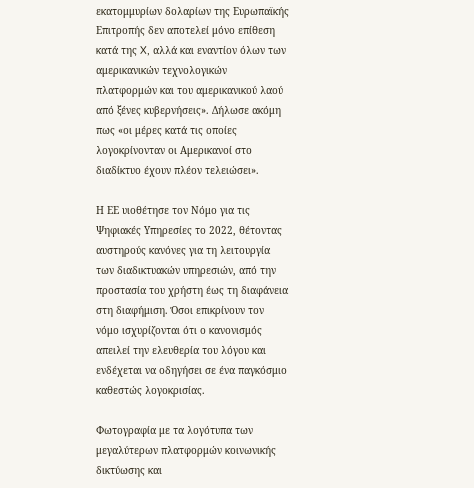εκατομμυρίων δολαρίων της Ευρωπαϊκής Επιτροπής δεν αποτελεί μόνο επίθεση κατά της X, αλλά και εναντίον όλων των αμερικανικών τεχνολογικών πλατφορμών και του αμερικανικού λαού από ξένες κυβερνήσεις». Δήλωσε ακόμη πως «οι μέρες κατά τις οποίες λογοκρίνονταν οι Αμερικανοί στο διαδίκτυο έχουν πλέον τελειώσει».

Η ΕΕ υιοθέτησε τον Νόμο για τις Ψηφιακές Υπηρεσίες το 2022, θέτοντας αυστηρούς κανόνες για τη λειτουργία των διαδικτυακών υπηρεσιών, από την προστασία του χρήστη έως τη διαφάνεια στη διαφήμιση. Όσοι επικρίνουν τον νόμο ισχυρίζονται ότι ο κανονισμός απειλεί την ελευθερία του λόγου και ενδέχεται να οδηγήσει σε ένα παγκόσμιο καθεστώς λογοκρισίας.

Φωτογραφία με τα λογότυπα των μεγαλύτερων πλατφορμών κοινωνικής δικτύωσης και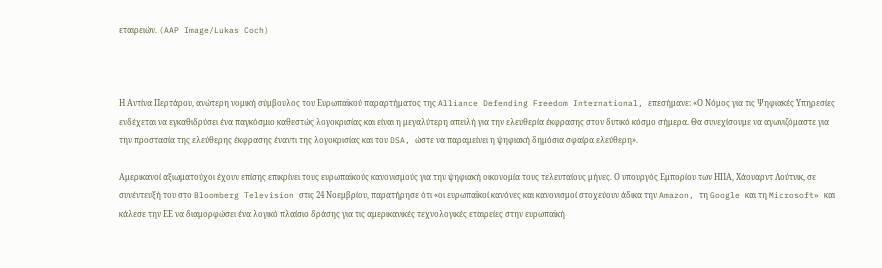εταιρειών. (AAP Image/Lukas Coch)



Η Αντίνα Περτάρου, ανώτερη νομική σύμβουλος του Ευρωπαϊκού παραρτήματος της Alliance Defending Freedom International, επεσήμανε: «Ο Νόμος για τις Ψηφιακές Υπηρεσίες ενδέχεται να εγκαθιδρύσει ένα παγκόσμιο καθεστώς λογοκρισίας και είναι η μεγαλύτερη απειλή για την ελευθερία έκφρασης στον δυτικό κόσμο σήμερα. Θα συνεχίσουμε να αγωνιζόμαστε για την προστασία της ελεύθερης έκφρασης έναντι της λογοκρισίας και του DSA, ώστε να παραμείνει η ψηφιακή δημόσια σφαίρα ελεύθερη».

Αμερικανοί αξιωματούχοι έχουν επίσης επικρίνει τους ευρωπαϊκούς κανονισμούς για την ψηφιακή οικονομία τους τελευταίους μήνες. Ο υπουργός Εμπορίου των ΗΠΑ, Χάουαρντ Λούτνικ, σε συνέντευξή του στο Bloomberg Television στις 24 Νοεμβρίου, παρατήρησε ότι «οι ευρωπαϊκοί κανόνες και κανονισμοί στοχεύουν άδικα την Amazon, τη Google και τη Microsoft» και κάλεσε την ΕΕ να διαμορφώσει ένα λογικό πλαίσιο δράσης για τις αμερικανικές τεχνολογικές εταιρείες στην ευρωπαϊκή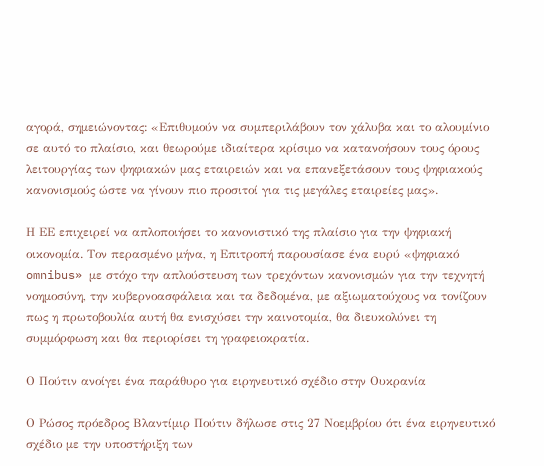αγορά, σημειώνοντας: «Επιθυμούν να συμπεριλάβουν τον χάλυβα και το αλουμίνιο σε αυτό το πλαίσιο, και θεωρούμε ιδιαίτερα κρίσιμο να κατανοήσουν τους όρους λειτουργίας των ψηφιακών μας εταιρειών και να επανεξετάσουν τους ψηφιακούς κανονισμούς ώστε να γίνουν πιο προσιτοί για τις μεγάλες εταιρείες μας».

Η ΕΕ επιχειρεί να απλοποιήσει το κανονιστικό της πλαίσιο για την ψηφιακή οικονομία. Τον περασμένο μήνα, η Επιτροπή παρουσίασε ένα ευρύ «ψηφιακό omnibus» με στόχο την απλούστευση των τρεχόντων κανονισμών για την τεχνητή νοημοσύνη, την κυβερνοασφάλεια και τα δεδομένα, με αξιωματούχους να τονίζουν πως η πρωτοβουλία αυτή θα ενισχύσει την καινοτομία, θα διευκολύνει τη συμμόρφωση και θα περιορίσει τη γραφειοκρατία.

Ο Πούτιν ανοίγει ένα παράθυρο για ειρηνευτικό σχέδιο στην Ουκρανία

Ο Ρώσος πρόεδρος Βλαντίμιρ Πούτιν δήλωσε στις 27 Νοεμβρίου ότι ένα ειρηνευτικό σχέδιο με την υποστήριξη των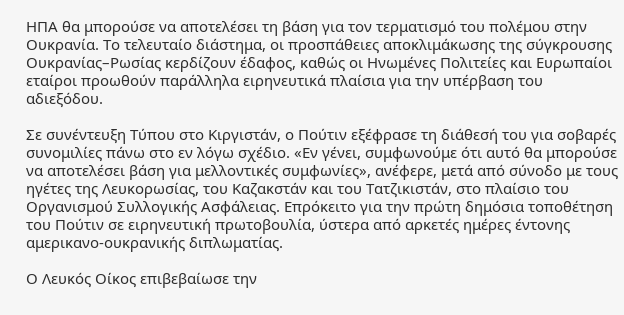ΗΠΑ θα μπορούσε να αποτελέσει τη βάση για τον τερματισμό του πολέμου στην Ουκρανία. Το τελευταίο διάστημα, οι προσπάθειες αποκλιμάκωσης της σύγκρουσης Ουκρανίας–Ρωσίας κερδίζουν έδαφος, καθώς οι Ηνωμένες Πολιτείες και Ευρωπαίοι εταίροι προωθούν παράλληλα ειρηνευτικά πλαίσια για την υπέρβαση του αδιεξόδου.

Σε συνέντευξη Τύπου στο Κιργιστάν, ο Πούτιν εξέφρασε τη διάθεσή του για σοβαρές συνομιλίες πάνω στο εν λόγω σχέδιο. «Εν γένει, συμφωνούμε ότι αυτό θα μπορούσε να αποτελέσει βάση για μελλοντικές συμφωνίες», ανέφερε, μετά από σύνοδο με τους ηγέτες της Λευκορωσίας, του Καζακστάν και του Τατζικιστάν, στο πλαίσιο του Οργανισμού Συλλογικής Ασφάλειας. Επρόκειτο για την πρώτη δημόσια τοποθέτηση του Πούτιν σε ειρηνευτική πρωτοβουλία, ύστερα από αρκετές ημέρες έντονης αμερικανο-ουκρανικής διπλωματίας.

Ο Λευκός Οίκος επιβεβαίωσε την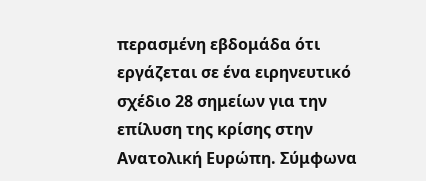περασμένη εβδομάδα ότι εργάζεται σε ένα ειρηνευτικό σχέδιο 28 σημείων για την επίλυση της κρίσης στην Ανατολική Ευρώπη. Σύμφωνα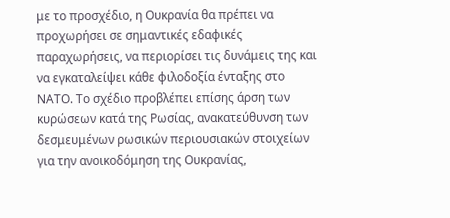με το προσχέδιο, η Ουκρανία θα πρέπει να προχωρήσει σε σημαντικές εδαφικές παραχωρήσεις, να περιορίσει τις δυνάμεις της και να εγκαταλείψει κάθε φιλοδοξία ένταξης στο ΝΑΤΟ. Το σχέδιο προβλέπει επίσης άρση των κυρώσεων κατά της Ρωσίας, ανακατεύθυνση των δεσμευμένων ρωσικών περιουσιακών στοιχείων για την ανοικοδόμηση της Ουκρανίας,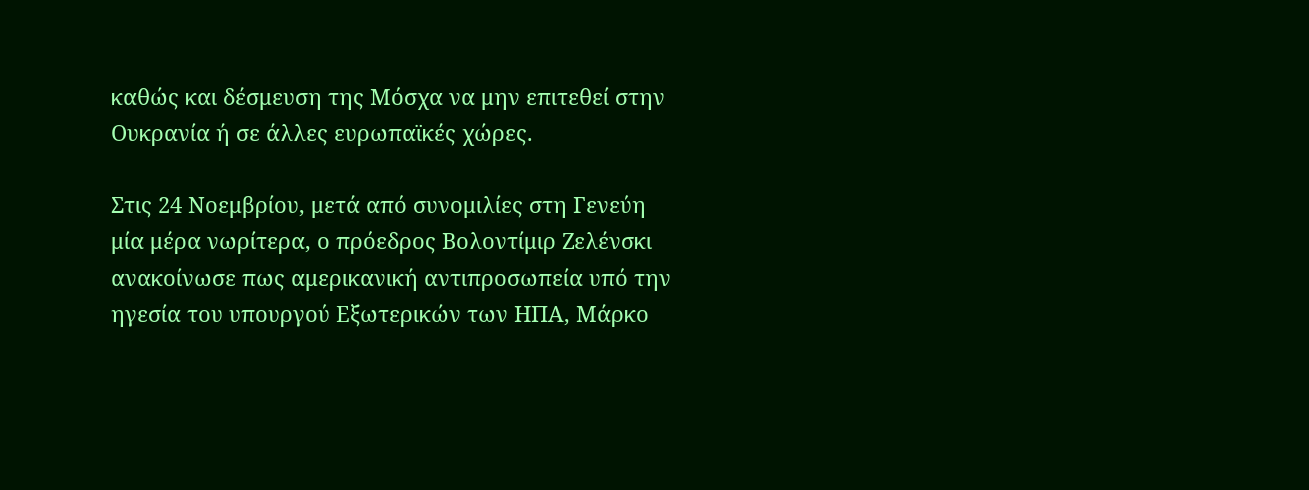καθώς και δέσμευση της Μόσχα να μην επιτεθεί στην Ουκρανία ή σε άλλες ευρωπαϊκές χώρες.

Στις 24 Νοεμβρίου, μετά από συνομιλίες στη Γενεύη μία μέρα νωρίτερα, ο πρόεδρος Βολοντίμιρ Ζελένσκι ανακοίνωσε πως αμερικανική αντιπροσωπεία υπό την ηγεσία του υπουργού Εξωτερικών των ΗΠΑ, Μάρκο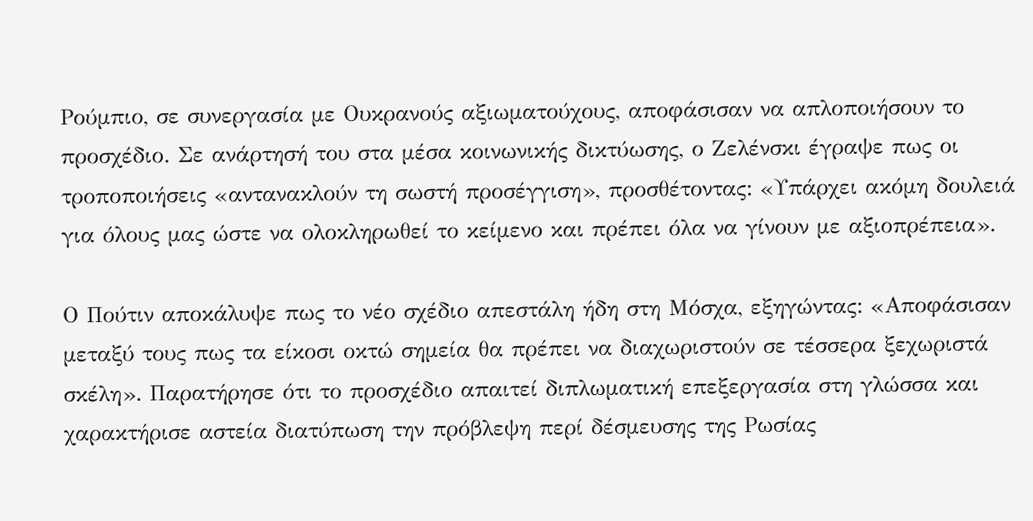Ρούμπιο, σε συνεργασία με Ουκρανούς αξιωματούχους, αποφάσισαν να απλοποιήσουν το προσχέδιο. Σε ανάρτησή του στα μέσα κοινωνικής δικτύωσης, ο Ζελένσκι έγραψε πως οι τροποποιήσεις «αντανακλούν τη σωστή προσέγγιση», προσθέτοντας: «Υπάρχει ακόμη δουλειά για όλους μας ώστε να ολοκληρωθεί το κείμενο και πρέπει όλα να γίνουν με αξιοπρέπεια».

Ο Πούτιν αποκάλυψε πως το νέο σχέδιο απεστάλη ήδη στη Μόσχα, εξηγώντας: «Αποφάσισαν μεταξύ τους πως τα είκοσι οκτώ σημεία θα πρέπει να διαχωριστούν σε τέσσερα ξεχωριστά σκέλη». Παρατήρησε ότι το προσχέδιο απαιτεί διπλωματική επεξεργασία στη γλώσσα και χαρακτήρισε αστεία διατύπωση την πρόβλεψη περί δέσμευσης της Ρωσίας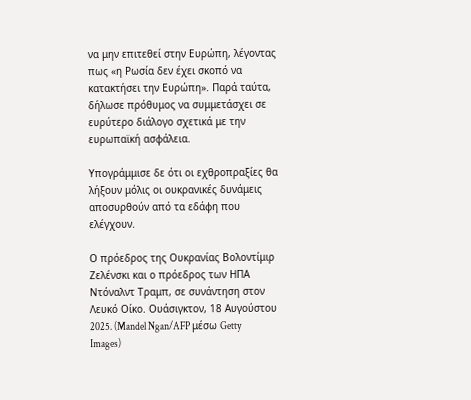να μην επιτεθεί στην Ευρώπη, λέγοντας πως «η Ρωσία δεν έχει σκοπό να κατακτήσει την Ευρώπη». Παρά ταύτα, δήλωσε πρόθυμος να συμμετάσχει σε ευρύτερο διάλογο σχετικά με την ευρωπαϊκή ασφάλεια.

Υπογράμμισε δε ότι οι εχθροπραξίες θα λήξουν μόλις οι ουκρανικές δυνάμεις αποσυρθούν από τα εδάφη που ελέγχουν.

Ο πρόεδρος της Ουκρανίας Βολοντίμιρ Ζελένσκι και ο πρόεδρος των ΗΠΑ Ντόναλντ Τραμπ, σε συνάντηση στον Λευκό Οίκο. Ουάσιγκτον, 18 Αυγούστου 2025. (Mandel Ngan/AFP μέσω Getty Images)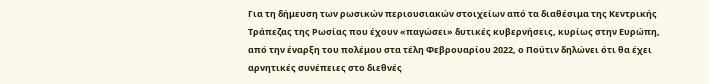Για τη δήμευση των ρωσικών περιουσιακών στοιχείων από τα διαθέσιμα της Κεντρικής Τράπεζας της Ρωσίας που έχουν «παγώσει» δυτικές κυβερνήσεις, κυρίως στην Ευρώπη, από την έναρξη του πολέμου στα τέλη Φεβρουαρίου 2022, ο Πούτιν δηλώνει ότι θα έχει αρνητικές συνέπειες στο διεθνές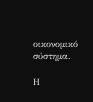οικονομικό σύστημα.

Η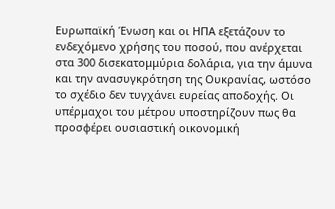Ευρωπαϊκή Ένωση και οι ΗΠΑ εξετάζουν το ενδεχόμενο χρήσης του ποσού, που ανέρχεται στα 300 δισεκατομμύρια δολάρια, για την άμυνα και την ανασυγκρότηση της Ουκρανίας, ωστόσο το σχέδιο δεν τυγχάνει ευρείας αποδοχής. Οι υπέρμαχοι του μέτρου υποστηρίζουν πως θα προσφέρει ουσιαστική οικονομική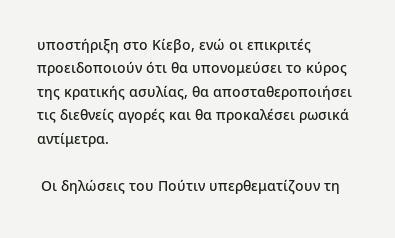υποστήριξη στο Κίεβο, ενώ οι επικριτές προειδοποιούν ότι θα υπονομεύσει το κύρος της κρατικής ασυλίας, θα αποσταθεροποιήσει τις διεθνείς αγορές και θα προκαλέσει ρωσικά αντίμετρα.

 Οι δηλώσεις του Πούτιν υπερθεματίζουν τη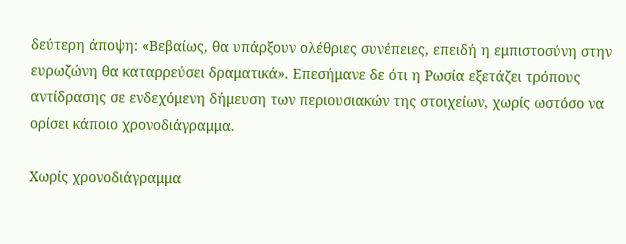δεύτερη άποψη: «Βεβαίως, θα υπάρξουν ολέθριες συνέπειες, επειδή η εμπιστοσύνη στην ευρωζώνη θα καταρρεύσει δραματικά». Επεσήμανε δε ότι η Ρωσία εξετάζει τρόπους αντίδρασης σε ενδεχόμενη δήμευση των περιουσιακών της στοιχείων, χωρίς ωστόσο να ορίσει κάποιο χρονοδιάγραμμα.

Χωρίς χρονοδιάγραμμα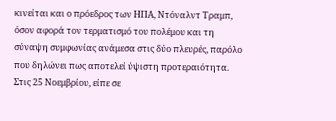κινείται και ο πρόεδρος των ΗΠΑ, Ντόναλντ Τραμπ, όσον αφορά τον τερματισμό του πολέμου και τη σύναψη συμφωνίας ανάμεσα στις δύο πλευρές, παρόλο που δηλώνει πως αποτελεί ύψιστη προτεραιότητα. Στις 25 Νοεμβρίου, είπε σε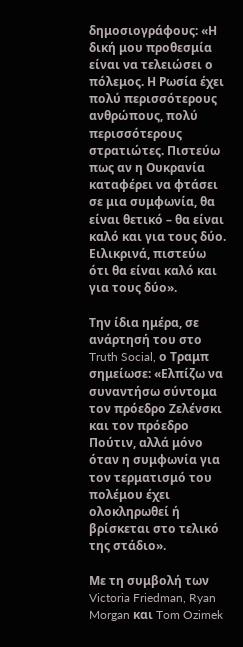δημοσιογράφους: «Η δική μου προθεσμία είναι να τελειώσει ο πόλεμος. Η Ρωσία έχει πολύ περισσότερους ανθρώπους, πολύ περισσότερους στρατιώτες. Πιστεύω πως αν η Ουκρανία καταφέρει να φτάσει σε μια συμφωνία, θα είναι θετικό – θα είναι καλό και για τους δύο. Ειλικρινά, πιστεύω ότι θα είναι καλό και για τους δύο».

Την ίδια ημέρα, σε ανάρτησή του στο Truth Social, ο Τραμπ σημείωσε: «Ελπίζω να συναντήσω σύντομα τον πρόεδρο Ζελένσκι και τον πρόεδρο Πούτιν, αλλά μόνο όταν η συμφωνία για τον τερματισμό του πολέμου έχει ολοκληρωθεί ή βρίσκεται στο τελικό της στάδιο».

Με τη συμβολή των Victoria Friedman, Ryan Morgan και Tom Ozimek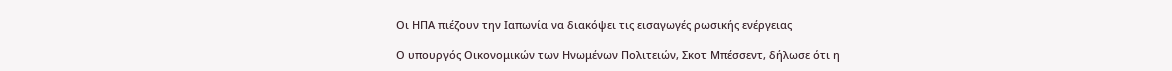Οι ΗΠΑ πιέζουν την Ιαπωνία να διακόψει τις εισαγωγές ρωσικής ενέργειας

Ο υπουργός Οικονομικών των Ηνωμένων Πολιτειών, Σκοτ Μπέσσεντ, δήλωσε ότι η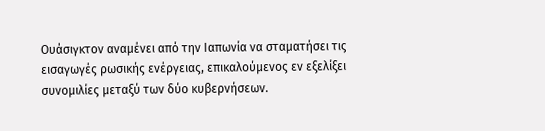Ουάσιγκτον αναμένει από την Ιαπωνία να σταματήσει τις εισαγωγές ρωσικής ενέργειας, επικαλούμενος εν εξελίξει συνομιλίες μεταξύ των δύο κυβερνήσεων.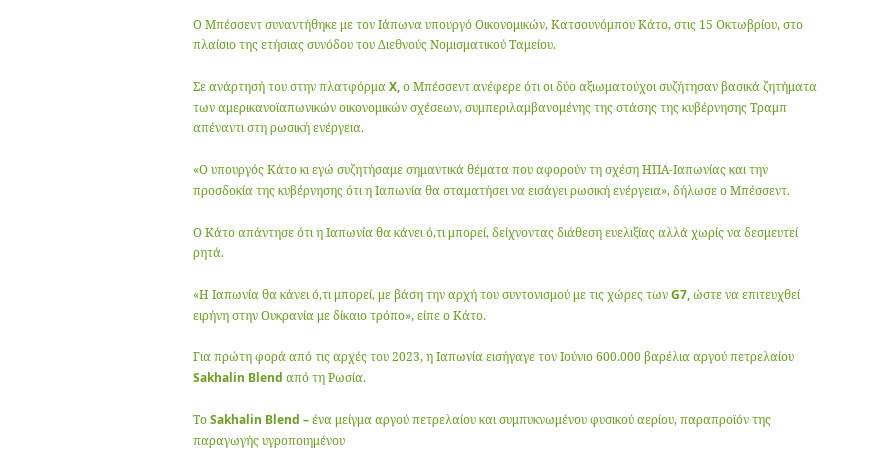Ο Μπέσσεντ συναντήθηκε με τον Ιάπωνα υπουργό Οικονομικών, Κατσουνόμπου Κάτο, στις 15 Οκτωβρίου, στο πλαίσιο της ετήσιας συνόδου του Διεθνούς Νομισματικού Ταμείου.

Σε ανάρτησή του στην πλατφόρμα X, ο Μπέσσεντ ανέφερε ότι οι δύο αξιωματούχοι συζήτησαν βασικά ζητήματα των αμερικανοϊαπωνικών οικονομικών σχέσεων, συμπεριλαμβανομένης της στάσης της κυβέρνησης Τραμπ απέναντι στη ρωσική ενέργεια.

«Ο υπουργός Κάτο κι εγώ συζητήσαμε σημαντικά θέματα που αφορούν τη σχέση ΗΠΑ-Ιαπωνίας και την προσδοκία της κυβέρνησης ότι η Ιαπωνία θα σταματήσει να εισάγει ρωσική ενέργεια», δήλωσε ο Μπέσσεντ.

Ο Κάτο απάντησε ότι η Ιαπωνία θα κάνει ό,τι μπορεί, δείχνοντας διάθεση ευελιξίας αλλά χωρίς να δεσμευτεί ρητά.

«Η Ιαπωνία θα κάνει ό,τι μπορεί, με βάση την αρχή του συντονισμού με τις χώρες των G7, ώστε να επιτευχθεί ειρήνη στην Ουκρανία με δίκαιο τρόπο», είπε ο Κάτο.

Για πρώτη φορά από τις αρχές του 2023, η Ιαπωνία εισήγαγε τον Ιούνιο 600.000 βαρέλια αργού πετρελαίου Sakhalin Blend από τη Ρωσία.

Το Sakhalin Blend – ένα μείγμα αργού πετρελαίου και συμπυκνωμένου φυσικού αερίου, παραπροϊόν της παραγωγής υγροποιημένου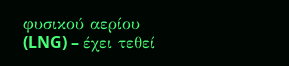φυσικού αερίου (LNG) – έχει τεθεί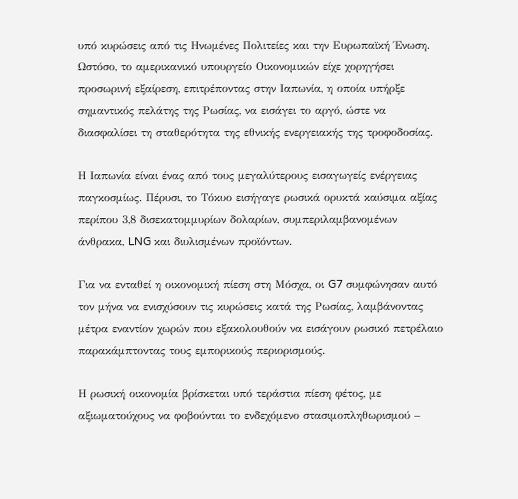υπό κυρώσεις από τις Ηνωμένες Πολιτείες και την Ευρωπαϊκή Ένωση. Ωστόσο, το αμερικανικό υπουργείο Οικονομικών είχε χορηγήσει προσωρινή εξαίρεση, επιτρέποντας στην Ιαπωνία, η οποία υπήρξε σημαντικός πελάτης της Ρωσίας, να εισάγει το αργό, ώστε να διασφαλίσει τη σταθερότητα της εθνικής ενεργειακής της τροφοδοσίας.

Η Ιαπωνία είναι ένας από τους μεγαλύτερους εισαγωγείς ενέργειας παγκοσμίως. Πέρυσι, το Τόκυο εισήγαγε ρωσικά ορυκτά καύσιμα αξίας περίπου 3,8 δισεκατομμυρίων δολαρίων, συμπεριλαμβανομένων άνθρακα, LNG και διυλισμένων προϊόντων.

Για να ενταθεί η οικονομική πίεση στη Μόσχα, οι G7 συμφώνησαν αυτό τον μήνα να ενισχύσουν τις κυρώσεις κατά της Ρωσίας, λαμβάνοντας μέτρα εναντίον χωρών που εξακολουθούν να εισάγουν ρωσικό πετρέλαιο παρακάμπτοντας τους εμπορικούς περιορισμούς.

Η ρωσική οικονομία βρίσκεται υπό τεράστια πίεση φέτος, με αξιωματούχους να φοβούνται το ενδεχόμενο στασιμοπληθωρισμού –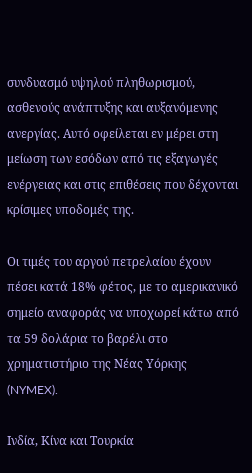συνδυασμό υψηλού πληθωρισμού, ασθενούς ανάπτυξης και αυξανόμενης ανεργίας. Αυτό οφείλεται εν μέρει στη μείωση των εσόδων από τις εξαγωγές ενέργειας και στις επιθέσεις που δέχονται κρίσιμες υποδομές της.

Οι τιμές του αργού πετρελαίου έχουν πέσει κατά 18% φέτος, με το αμερικανικό σημείο αναφοράς να υποχωρεί κάτω από τα 59 δολάρια το βαρέλι στο χρηματιστήριο της Νέας Υόρκης (NYMEX).

Ινδία, Κίνα και Τουρκία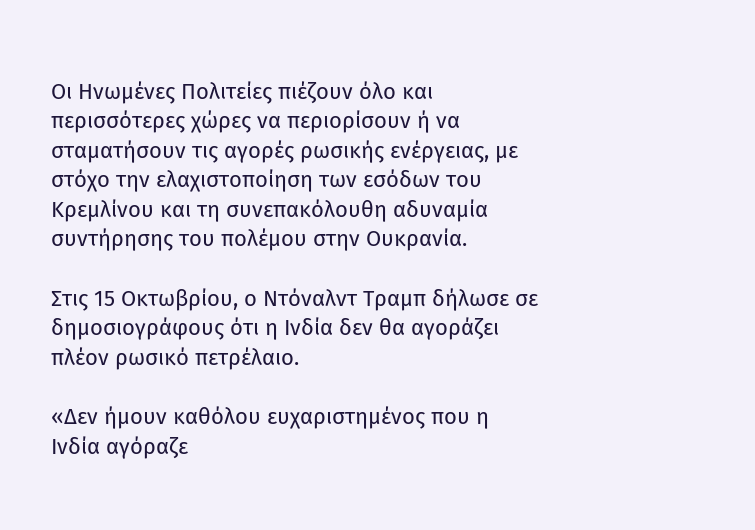Οι Ηνωμένες Πολιτείες πιέζουν όλο και περισσότερες χώρες να περιορίσουν ή να σταματήσουν τις αγορές ρωσικής ενέργειας, με στόχο την ελαχιστοποίηση των εσόδων του Κρεμλίνου και τη συνεπακόλουθη αδυναμία συντήρησης του πολέμου στην Ουκρανία.

Στις 15 Οκτωβρίου, ο Ντόναλντ Τραμπ δήλωσε σε δημοσιογράφους ότι η Ινδία δεν θα αγοράζει πλέον ρωσικό πετρέλαιο.

«Δεν ήμουν καθόλου ευχαριστημένος που η Ινδία αγόραζε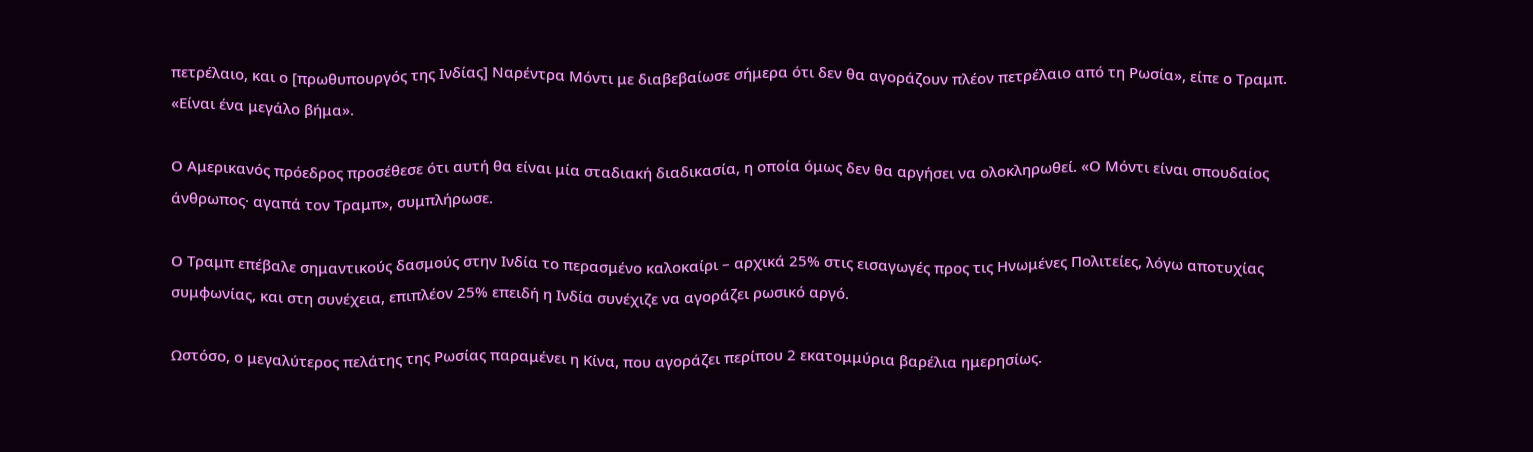πετρέλαιο, και ο [πρωθυπουργός της Ινδίας] Ναρέντρα Μόντι με διαβεβαίωσε σήμερα ότι δεν θα αγοράζουν πλέον πετρέλαιο από τη Ρωσία», είπε ο Τραμπ. «Είναι ένα μεγάλο βήμα».

Ο Αμερικανός πρόεδρος προσέθεσε ότι αυτή θα είναι μία σταδιακή διαδικασία, η οποία όμως δεν θα αργήσει να ολοκληρωθεί. «Ο Μόντι είναι σπουδαίος άνθρωπος· αγαπά τον Τραμπ», συμπλήρωσε.

Ο Τραμπ επέβαλε σημαντικούς δασμούς στην Ινδία το περασμένο καλοκαίρι – αρχικά 25% στις εισαγωγές προς τις Ηνωμένες Πολιτείες, λόγω αποτυχίας συμφωνίας, και στη συνέχεια, επιπλέον 25% επειδή η Ινδία συνέχιζε να αγοράζει ρωσικό αργό.

Ωστόσο, ο μεγαλύτερος πελάτης της Ρωσίας παραμένει η Κίνα, που αγοράζει περίπου 2 εκατομμύρια βαρέλια ημερησίως.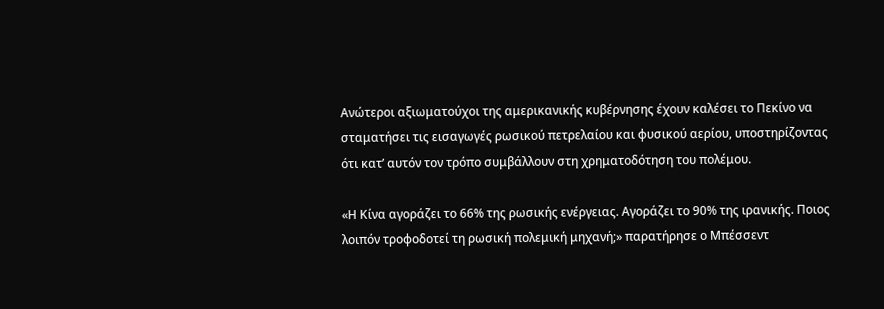Ανώτεροι αξιωματούχοι της αμερικανικής κυβέρνησης έχουν καλέσει το Πεκίνο να σταματήσει τις εισαγωγές ρωσικού πετρελαίου και φυσικού αερίου, υποστηρίζοντας ότι κατ’ αυτόν τον τρόπο συμβάλλουν στη χρηματοδότηση του πολέμου.

«Η Κίνα αγοράζει το 66% της ρωσικής ενέργειας. Αγοράζει το 90% της ιρανικής. Ποιος λοιπόν τροφοδοτεί τη ρωσική πολεμική μηχανή;» παρατήρησε ο Μπέσσεντ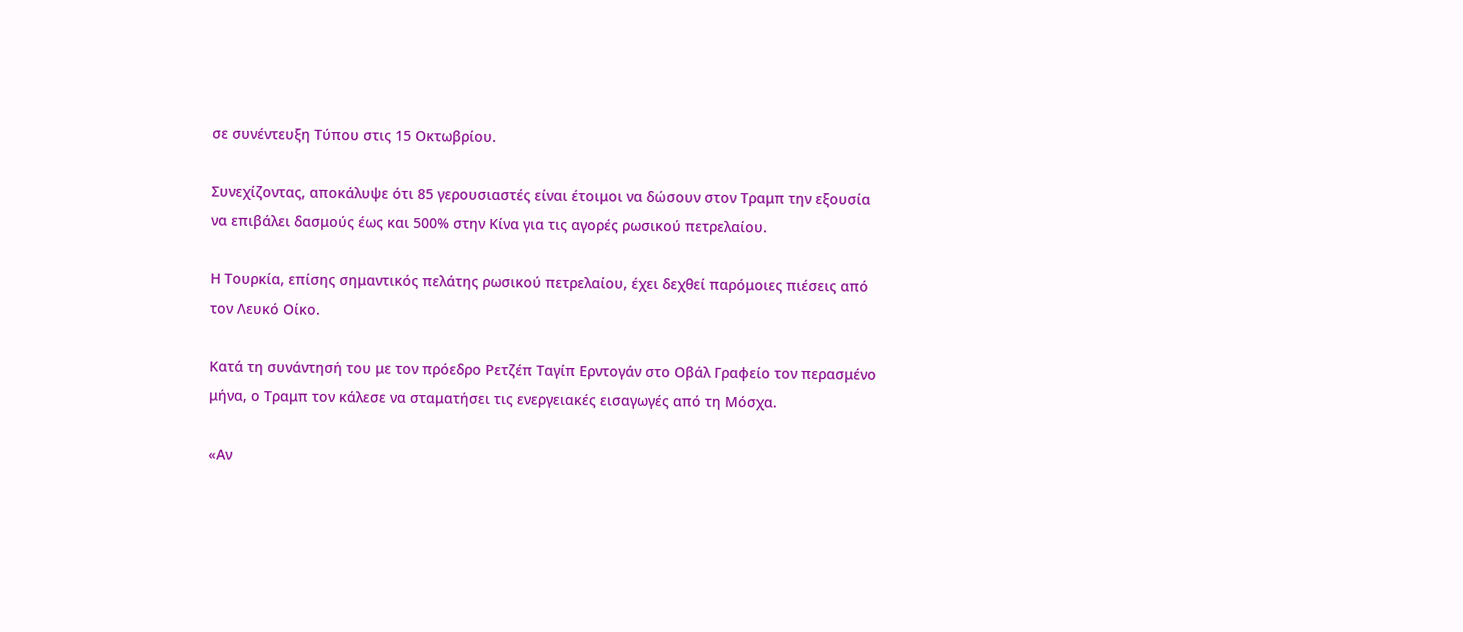σε συνέντευξη Τύπου στις 15 Οκτωβρίου.

Συνεχίζοντας, αποκάλυψε ότι 85 γερουσιαστές είναι έτοιμοι να δώσουν στον Τραμπ την εξουσία να επιβάλει δασμούς έως και 500% στην Κίνα για τις αγορές ρωσικού πετρελαίου.

Η Τουρκία, επίσης σημαντικός πελάτης ρωσικού πετρελαίου, έχει δεχθεί παρόμοιες πιέσεις από τον Λευκό Οίκο.

Κατά τη συνάντησή του με τον πρόεδρο Ρετζέπ Ταγίπ Ερντογάν στο Οβάλ Γραφείο τον περασμένο μήνα, ο Τραμπ τον κάλεσε να σταματήσει τις ενεργειακές εισαγωγές από τη Μόσχα.

«Αν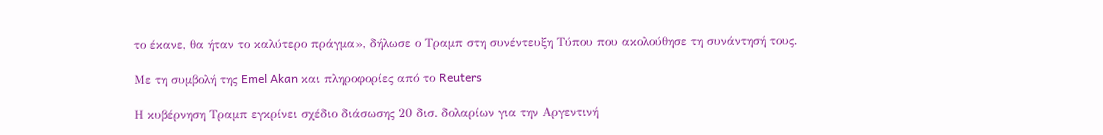το έκανε, θα ήταν το καλύτερο πράγμα», δήλωσε ο Τραμπ στη συνέντευξη Τύπου που ακολούθησε τη συνάντησή τους.

Με τη συμβολή της Emel Akan και πληροφορίες από το Reuters

Η κυβέρνηση Τραμπ εγκρίνει σχέδιο διάσωσης 20 δισ. δολαρίων για την Αργεντινή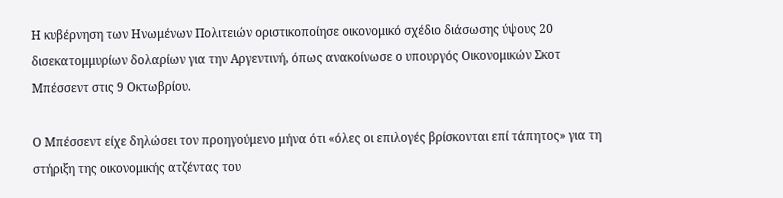Η κυβέρνηση των Ηνωμένων Πολιτειών οριστικοποίησε οικονομικό σχέδιο διάσωσης ύψους 20 δισεκατομμυρίων δολαρίων για την Αργεντινή, όπως ανακοίνωσε ο υπουργός Οικονομικών Σκοτ Μπέσσεντ στις 9 Οκτωβρίου.

Ο Μπέσσεντ είχε δηλώσει τον προηγούμενο μήνα ότι «όλες οι επιλογές βρίσκονται επί τάπητος» για τη στήριξη της οικονομικής ατζέντας του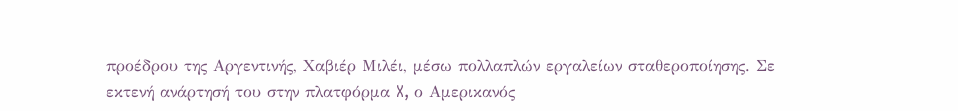προέδρου της Αργεντινής, Χαβιέρ Μιλέι, μέσω πολλαπλών εργαλείων σταθεροποίησης. Σε εκτενή ανάρτησή του στην πλατφόρμα X, ο Αμερικανός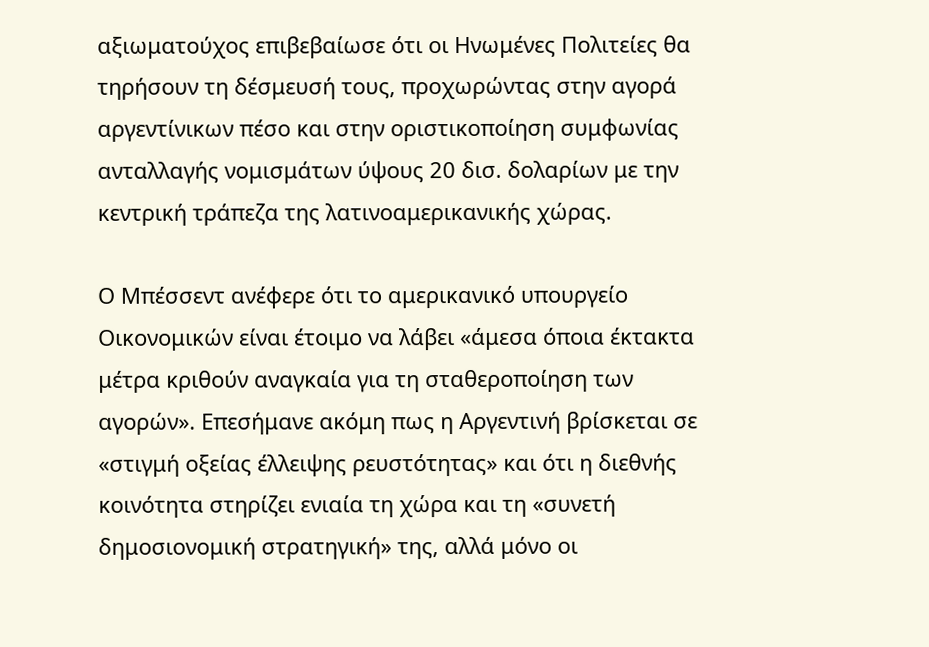αξιωματούχος επιβεβαίωσε ότι οι Ηνωμένες Πολιτείες θα τηρήσουν τη δέσμευσή τους, προχωρώντας στην αγορά αργεντίνικων πέσο και στην οριστικοποίηση συμφωνίας ανταλλαγής νομισμάτων ύψους 20 δισ. δολαρίων με την κεντρική τράπεζα της λατινοαμερικανικής χώρας.

Ο Μπέσσεντ ανέφερε ότι το αμερικανικό υπουργείο Οικονομικών είναι έτοιμο να λάβει «άμεσα όποια έκτακτα μέτρα κριθούν αναγκαία για τη σταθεροποίηση των αγορών». Επεσήμανε ακόμη πως η Αργεντινή βρίσκεται σε «στιγμή οξείας έλλειψης ρευστότητας» και ότι η διεθνής κοινότητα στηρίζει ενιαία τη χώρα και τη «συνετή δημοσιονομική στρατηγική» της, αλλά μόνο οι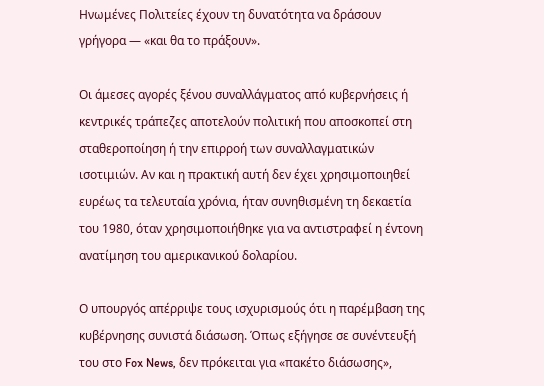Ηνωμένες Πολιτείες έχουν τη δυνατότητα να δράσουν γρήγορα — «και θα το πράξουν».

Οι άμεσες αγορές ξένου συναλλάγματος από κυβερνήσεις ή κεντρικές τράπεζες αποτελούν πολιτική που αποσκοπεί στη σταθεροποίηση ή την επιρροή των συναλλαγματικών ισοτιμιών. Αν και η πρακτική αυτή δεν έχει χρησιμοποιηθεί ευρέως τα τελευταία χρόνια, ήταν συνηθισμένη τη δεκαετία του 1980, όταν χρησιμοποιήθηκε για να αντιστραφεί η έντονη ανατίμηση του αμερικανικού δολαρίου.

Ο υπουργός απέρριψε τους ισχυρισμούς ότι η παρέμβαση της κυβέρνησης συνιστά διάσωση. Όπως εξήγησε σε συνέντευξή του στο Fox News, δεν πρόκειται για «πακέτο διάσωσης»,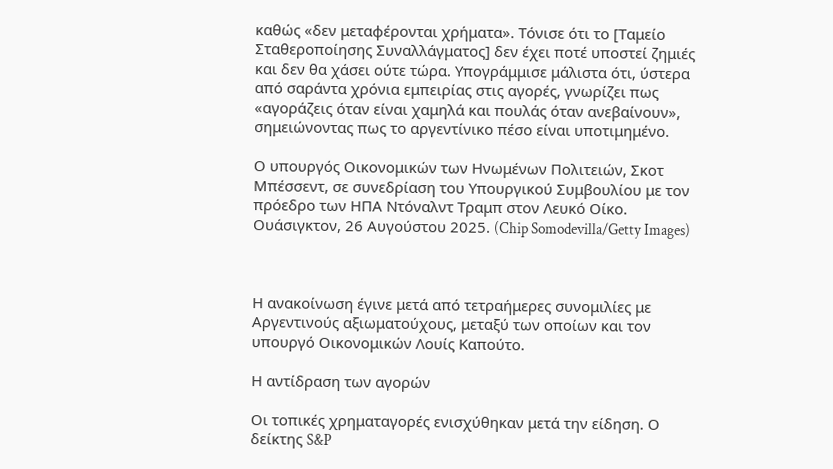καθώς «δεν μεταφέρονται χρήματα». Τόνισε ότι το [Ταμείο Σταθεροποίησης Συναλλάγματος] δεν έχει ποτέ υποστεί ζημιές και δεν θα χάσει ούτε τώρα. Υπογράμμισε μάλιστα ότι, ύστερα από σαράντα χρόνια εμπειρίας στις αγορές, γνωρίζει πως «αγοράζεις όταν είναι χαμηλά και πουλάς όταν ανεβαίνουν», σημειώνοντας πως το αργεντίνικο πέσο είναι υποτιμημένο.

Ο υπουργός Οικονομικών των Ηνωμένων Πολιτειών, Σκοτ Μπέσσεντ, σε συνεδρίαση του Υπουργικού Συμβουλίου με τον πρόεδρο των ΗΠΑ Ντόναλντ Τραμπ στον Λευκό Οίκο. Ουάσιγκτον, 26 Αυγούστου 2025. (Chip Somodevilla/Getty Images)



Η ανακοίνωση έγινε μετά από τετραήμερες συνομιλίες με Αργεντινούς αξιωματούχους, μεταξύ των οποίων και τον υπουργό Οικονομικών Λουίς Καπούτο.

Η αντίδραση των αγορών

Οι τοπικές χρηματαγορές ενισχύθηκαν μετά την είδηση. Ο δείκτης S&P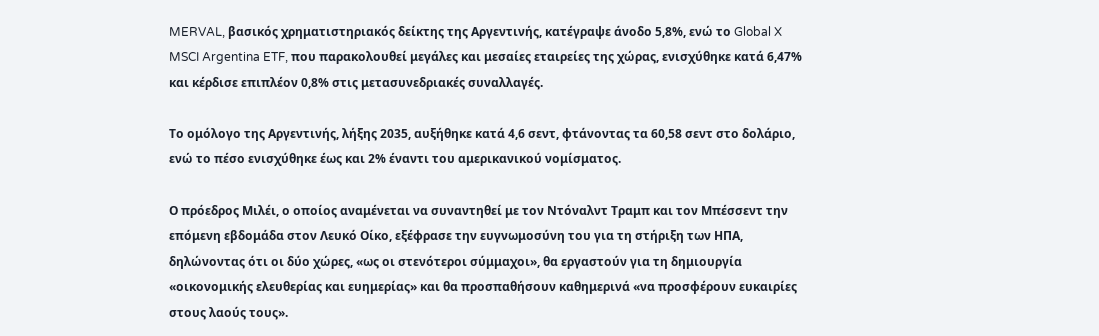MERVAL, βασικός χρηματιστηριακός δείκτης της Αργεντινής, κατέγραψε άνοδο 5,8%, ενώ το Global X MSCI Argentina ETF, που παρακολουθεί μεγάλες και μεσαίες εταιρείες της χώρας, ενισχύθηκε κατά 6,47% και κέρδισε επιπλέον 0,8% στις μετασυνεδριακές συναλλαγές.

Το ομόλογο της Αργεντινής, λήξης 2035, αυξήθηκε κατά 4,6 σεντ, φτάνοντας τα 60,58 σεντ στο δολάριο, ενώ το πέσο ενισχύθηκε έως και 2% έναντι του αμερικανικού νομίσματος.

Ο πρόεδρος Μιλέι, ο οποίος αναμένεται να συναντηθεί με τον Ντόναλντ Τραμπ και τον Μπέσσεντ την επόμενη εβδομάδα στον Λευκό Οίκο, εξέφρασε την ευγνωμοσύνη του για τη στήριξη των ΗΠΑ, δηλώνοντας ότι οι δύο χώρες, «ως οι στενότεροι σύμμαχοι», θα εργαστούν για τη δημιουργία «οικονομικής ελευθερίας και ευημερίας» και θα προσπαθήσουν καθημερινά «να προσφέρουν ευκαιρίες στους λαούς τους».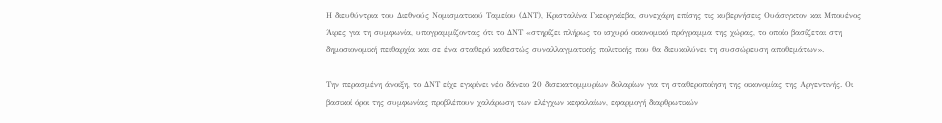Η διευθύντρια του Διεθνούς Νομισματικού Ταμείου (ΔΝΤ), Κρισταλίνα Γκεοργκίεβα, συνεχάρη επίσης τις κυβερνήσεις Ουάσιγκτον και Μπουένος Άιρες για τη συμφωνία, υπογραμμίζοντας ότι το ΔΝΤ «στηρίζει πλήρως το ισχυρό οικονομικό πρόγραμμα της χώρας, το οποίο βασίζεται στη δημοσιονομική πειθαρχία και σε ένα σταθερό καθεστώς συναλλαγματικής πολιτικής που θα διευκολύνει τη συσσώρευση αποθεμάτων».

Την περασμένη άνοιξη, το ΔΝΤ είχε εγκρίνει νέο δάνειο 20 δισεκατομμυρίων δολαρίων για τη σταθεροποίηση της οικονομίας της Αργεντινής. Οι βασικοί όροι της συμφωνίας προβλέπουν χαλάρωση των ελέγχων κεφαλαίων, εφαρμογή διαρθρωτικών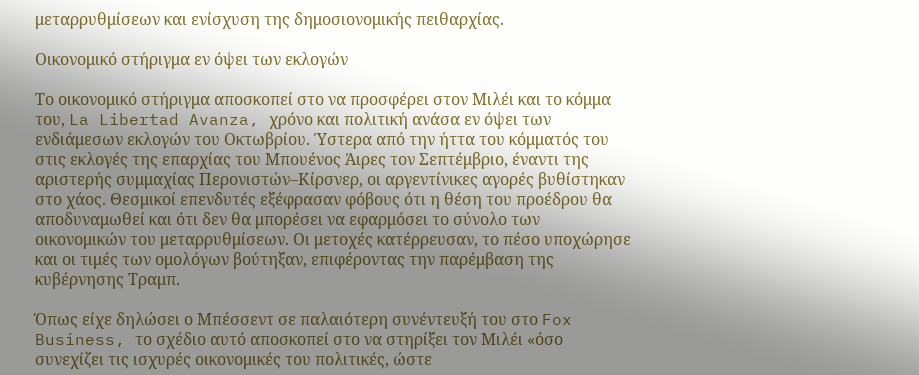μεταρρυθμίσεων και ενίσχυση της δημοσιονομικής πειθαρχίας.

Οικονομικό στήριγμα εν όψει των εκλογών

Το οικονομικό στήριγμα αποσκοπεί στο να προσφέρει στον Μιλέι και το κόμμα του, La Libertad Avanza, χρόνο και πολιτική ανάσα εν όψει των ενδιάμεσων εκλογών του Οκτωβρίου. Ύστερα από την ήττα του κόμματός του στις εκλογές της επαρχίας του Μπουένος Άιρες τον Σεπτέμβριο, έναντι της αριστερής συμμαχίας Περονιστών–Κίρσνερ, οι αργεντίνικες αγορές βυθίστηκαν στο χάος. Θεσμικοί επενδυτές εξέφρασαν φόβους ότι η θέση του προέδρου θα αποδυναμωθεί και ότι δεν θα μπορέσει να εφαρμόσει το σύνολο των οικονομικών του μεταρρυθμίσεων. Οι μετοχές κατέρρευσαν, το πέσο υποχώρησε και οι τιμές των ομολόγων βούτηξαν, επιφέροντας την παρέμβαση της κυβέρνησης Τραμπ.

Όπως είχε δηλώσει ο Μπέσσεντ σε παλαιότερη συνέντευξή του στο Fox Business, το σχέδιο αυτό αποσκοπεί στο να στηρίξει τον Μιλέι «όσο συνεχίζει τις ισχυρές οικονομικές του πολιτικές, ώστε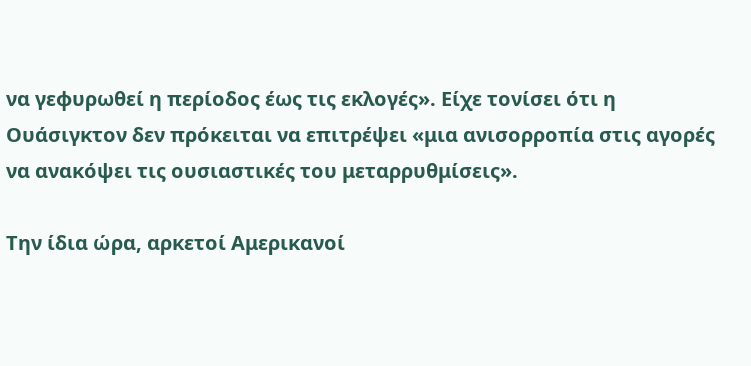να γεφυρωθεί η περίοδος έως τις εκλογές». Είχε τονίσει ότι η Ουάσιγκτον δεν πρόκειται να επιτρέψει «μια ανισορροπία στις αγορές να ανακόψει τις ουσιαστικές του μεταρρυθμίσεις».

Την ίδια ώρα, αρκετοί Αμερικανοί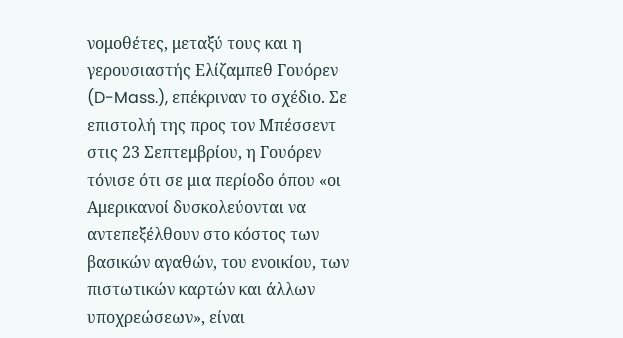νομοθέτες, μεταξύ τους και η γερουσιαστής Ελίζαμπεθ Γουόρεν (D-Mass.), επέκριναν το σχέδιο. Σε επιστολή της προς τον Μπέσσεντ στις 23 Σεπτεμβρίου, η Γουόρεν τόνισε ότι σε μια περίοδο όπου «οι Αμερικανοί δυσκολεύονται να αντεπεξέλθουν στο κόστος των βασικών αγαθών, του ενοικίου, των πιστωτικών καρτών και άλλων υποχρεώσεων», είναι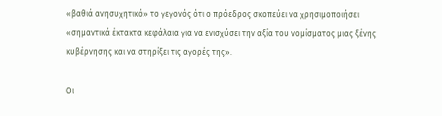«βαθιά ανησυχητικό» το γεγονός ότι ο πρόεδρος σκοπεύει να χρησιμοποιήσει «σημαντικά έκτακτα κεφάλαια για να ενισχύσει την αξία του νομίσματος μιας ξένης κυβέρνησης και να στηρίξει τις αγορές της».

Οι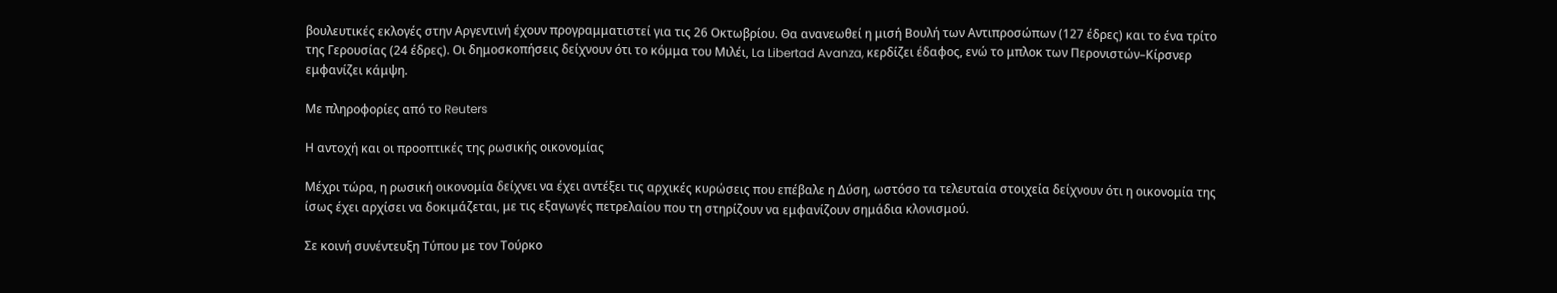βουλευτικές εκλογές στην Αργεντινή έχουν προγραμματιστεί για τις 26 Οκτωβρίου. Θα ανανεωθεί η μισή Βουλή των Αντιπροσώπων (127 έδρες) και το ένα τρίτο της Γερουσίας (24 έδρες). Οι δημοσκοπήσεις δείχνουν ότι το κόμμα του Μιλέι, La Libertad Avanza, κερδίζει έδαφος, ενώ το μπλοκ των Περονιστών–Κίρσνερ εμφανίζει κάμψη.

Με πληροφορίες από το Reuters

Η αντοχή και οι προοπτικές της ρωσικής οικονομίας

Μέχρι τώρα, η ρωσική οικονομία δείχνει να έχει αντέξει τις αρχικές κυρώσεις που επέβαλε η Δύση, ωστόσο τα τελευταία στοιχεία δείχνουν ότι η οικονομία της ίσως έχει αρχίσει να δοκιμάζεται, με τις εξαγωγές πετρελαίου που τη στηρίζουν να εμφανίζουν σημάδια κλονισμού.

Σε κοινή συνέντευξη Τύπου με τον Τούρκο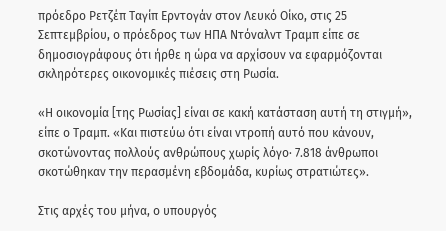πρόεδρο Ρετζέπ Ταγίπ Ερντογάν στον Λευκό Οίκο, στις 25 Σεπτεμβρίου, ο πρόεδρος των ΗΠΑ Ντόναλντ Τραμπ είπε σε δημοσιογράφους ότι ήρθε η ώρα να αρχίσουν να εφαρμόζονται σκληρότερες οικονομικές πιέσεις στη Ρωσία.

«Η οικονομία [της Ρωσίας] είναι σε κακή κατάσταση αυτή τη στιγμή», είπε ο Τραμπ. «Και πιστεύω ότι είναι ντροπή αυτό που κάνουν, σκοτώνοντας πολλούς ανθρώπους χωρίς λόγο· 7.818 άνθρωποι σκοτώθηκαν την περασμένη εβδομάδα, κυρίως στρατιώτες».

Στις αρχές του μήνα, ο υπουργός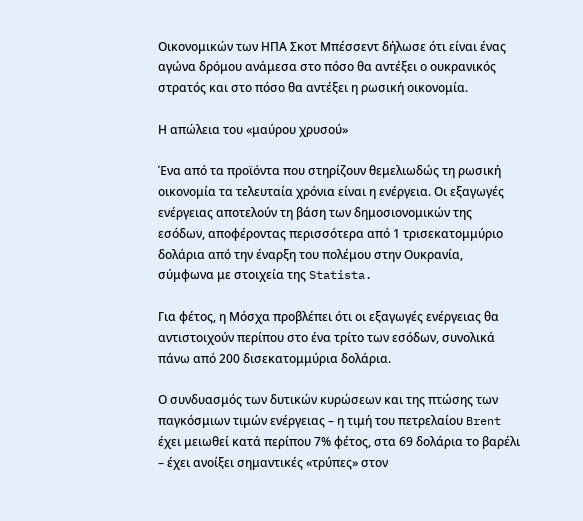Οικονομικών των ΗΠΑ Σκοτ Μπέσσεντ δήλωσε ότι είναι ένας αγώνα δρόμου ανάμεσα στο πόσο θα αντέξει ο ουκρανικός στρατός και στο πόσο θα αντέξει η ρωσική οικονομία.

Η απώλεια του «μαύρου χρυσού»

Ένα από τα προϊόντα που στηρίζουν θεμελιωδώς τη ρωσική οικονομία τα τελευταία χρόνια είναι η ενέργεια. Οι εξαγωγές ενέργειας αποτελούν τη βάση των δημοσιονομικών της εσόδων, αποφέροντας περισσότερα από 1 τρισεκατομμύριο δολάρια από την έναρξη του πολέμου στην Ουκρανία, σύμφωνα με στοιχεία της Statista.

Για φέτος, η Μόσχα προβλέπει ότι οι εξαγωγές ενέργειας θα αντιστοιχούν περίπου στο ένα τρίτο των εσόδων, συνολικά πάνω από 200 δισεκατομμύρια δολάρια.

Ο συνδυασμός των δυτικών κυρώσεων και της πτώσης των παγκόσμιων τιμών ενέργειας – η τιμή του πετρελαίου Brent έχει μειωθεί κατά περίπου 7% φέτος, στα 69 δολάρια το βαρέλι – έχει ανοίξει σημαντικές «τρύπες» στον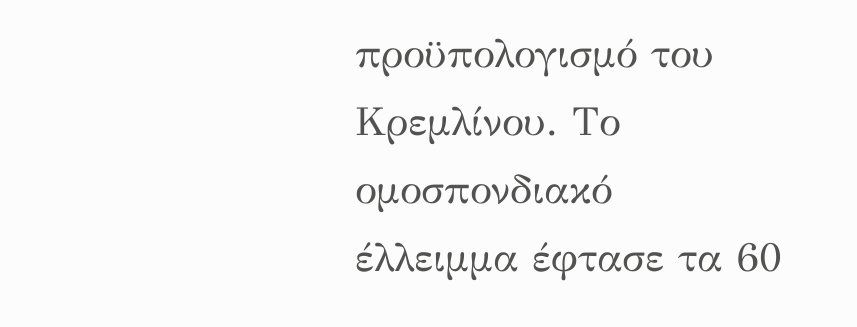προϋπολογισμό του Κρεμλίνου. Το ομοσπονδιακό έλλειμμα έφτασε τα 60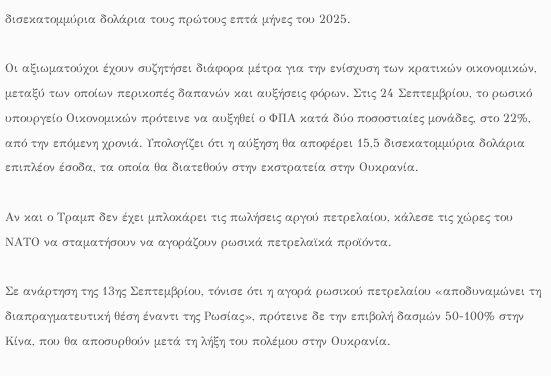δισεκατομμύρια δολάρια τους πρώτους επτά μήνες του 2025.

Οι αξιωματούχοι έχουν συζητήσει διάφορα μέτρα για την ενίσχυση των κρατικών οικονομικών, μεταξύ των οποίων περικοπές δαπανών και αυξήσεις φόρων. Στις 24 Σεπτεμβρίου, το ρωσικό υπουργείο Οικονομικών πρότεινε να αυξηθεί ο ΦΠΑ κατά δύο ποσοστιαίες μονάδες, στο 22%, από την επόμενη χρονιά. Υπολογίζει ότι η αύξηση θα αποφέρει 15,5 δισεκατομμύρια δολάρια επιπλέον έσοδα, τα οποία θα διατεθούν στην εκστρατεία στην Ουκρανία.

Αν και ο Τραμπ δεν έχει μπλοκάρει τις πωλήσεις αργού πετρελαίου, κάλεσε τις χώρες του ΝΑΤΟ να σταματήσουν να αγοράζουν ρωσικά πετρελαϊκά προϊόντα.

Σε ανάρτηση της 13ης Σεπτεμβρίου, τόνισε ότι η αγορά ρωσικού πετρελαίου «αποδυναμώνει τη διαπραγματευτική θέση έναντι της Ρωσίας», πρότεινε δε την επιβολή δασμών 50-100% στην Κίνα, που θα αποσυρθούν μετά τη λήξη του πολέμου στην Ουκρανία.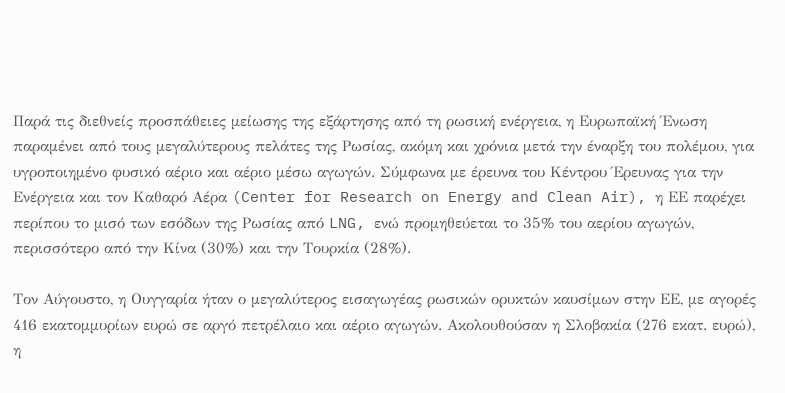Παρά τις διεθνείς προσπάθειες μείωσης της εξάρτησης από τη ρωσική ενέργεια, η Ευρωπαϊκή Ένωση παραμένει από τους μεγαλύτερους πελάτες της Ρωσίας, ακόμη και χρόνια μετά την έναρξη του πολέμου, για υγροποιημένο φυσικό αέριο και αέριο μέσω αγωγών. Σύμφωνα με έρευνα του Κέντρου Έρευνας για την Ενέργεια και τον Καθαρό Αέρα (Center for Research on Energy and Clean Air), η ΕΕ παρέχει περίπου το μισό των εσόδων της Ρωσίας από LNG, ενώ προμηθεύεται το 35% του αερίου αγωγών, περισσότερο από την Κίνα (30%) και την Τουρκία (28%).

Τον Αύγουστο, η Ουγγαρία ήταν ο μεγαλύτερος εισαγωγέας ρωσικών ορυκτών καυσίμων στην ΕΕ, με αγορές 416 εκατομμυρίων ευρώ σε αργό πετρέλαιο και αέριο αγωγών. Ακολουθούσαν η Σλοβακία (276 εκατ. ευρώ), η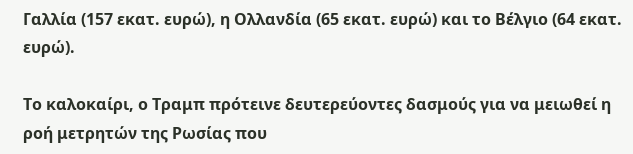Γαλλία (157 εκατ. ευρώ), η Ολλανδία (65 εκατ. ευρώ) και το Βέλγιο (64 εκατ. ευρώ).

Το καλοκαίρι, ο Τραμπ πρότεινε δευτερεύοντες δασμούς για να μειωθεί η ροή μετρητών της Ρωσίας που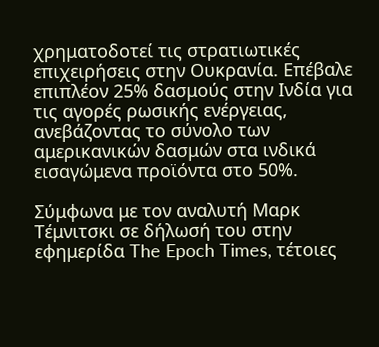χρηματοδοτεί τις στρατιωτικές επιχειρήσεις στην Ουκρανία. Επέβαλε επιπλέον 25% δασμούς στην Ινδία για τις αγορές ρωσικής ενέργειας, ανεβάζοντας το σύνολο των αμερικανικών δασμών στα ινδικά εισαγώμενα προϊόντα στο 50%.

Σύμφωνα με τον αναλυτή Μαρκ Τέμνιτσκι σε δήλωσή του στην εφημερίδα The Epoch Times, τέτοιες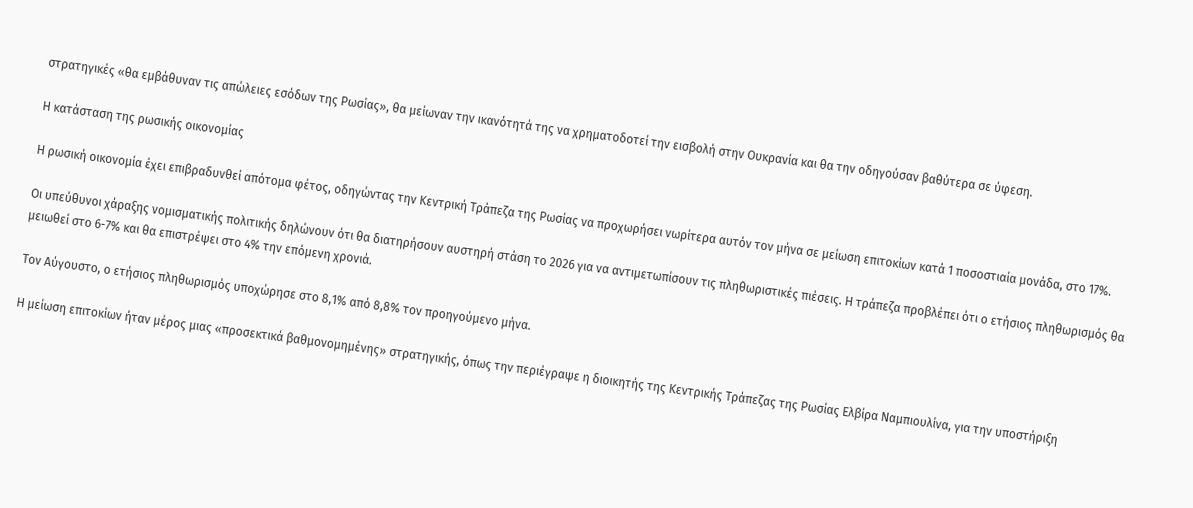στρατηγικές «θα εμβάθυναν τις απώλειες εσόδων της Ρωσίας», θα μείωναν την ικανότητά της να χρηματοδοτεί την εισβολή στην Ουκρανία και θα την οδηγούσαν βαθύτερα σε ύφεση.

Η κατάσταση της ρωσικής οικονομίας

Η ρωσική οικονομία έχει επιβραδυνθεί απότομα φέτος, οδηγώντας την Κεντρική Τράπεζα της Ρωσίας να προχωρήσει νωρίτερα αυτόν τον μήνα σε μείωση επιτοκίων κατά 1 ποσοστιαία μονάδα, στο 17%.

Οι υπεύθυνοι χάραξης νομισματικής πολιτικής δηλώνουν ότι θα διατηρήσουν αυστηρή στάση το 2026 για να αντιμετωπίσουν τις πληθωριστικές πιέσεις. Η τράπεζα προβλέπει ότι ο ετήσιος πληθωρισμός θα μειωθεί στο 6-7% και θα επιστρέψει στο 4% την επόμενη χρονιά.

Τον Αύγουστο, ο ετήσιος πληθωρισμός υποχώρησε στο 8,1% από 8,8% τον προηγούμενο μήνα.

Η μείωση επιτοκίων ήταν μέρος μιας «προσεκτικά βαθμονομημένης» στρατηγικής, όπως την περιέγραψε η διοικητής της Κεντρικής Τράπεζας της Ρωσίας Ελβίρα Ναμπιουλίνα, για την υποστήριξη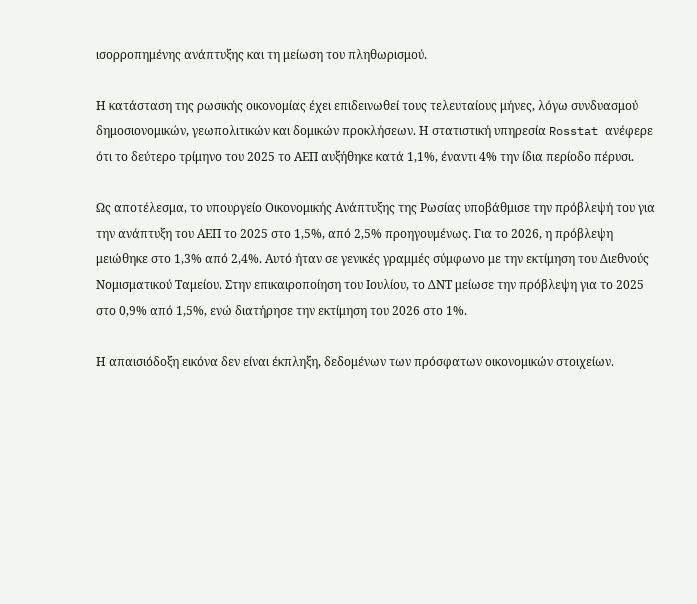ισορροπημένης ανάπτυξης και τη μείωση του πληθωρισμού.

Η κατάσταση της ρωσικής οικονομίας έχει επιδεινωθεί τους τελευταίους μήνες, λόγω συνδυασμού δημοσιονομικών, γεωπολιτικών και δομικών προκλήσεων. Η στατιστική υπηρεσία Rosstat ανέφερε ότι το δεύτερο τρίμηνο του 2025 το ΑΕΠ αυξήθηκε κατά 1,1%, έναντι 4% την ίδια περίοδο πέρυσι.

Ως αποτέλεσμα, το υπουργείο Οικονομικής Ανάπτυξης της Ρωσίας υποβάθμισε την πρόβλεψή του για την ανάπτυξη του ΑΕΠ το 2025 στο 1,5%, από 2,5% προηγουμένως. Για το 2026, η πρόβλεψη μειώθηκε στο 1,3% από 2,4%. Αυτό ήταν σε γενικές γραμμές σύμφωνο με την εκτίμηση του Διεθνούς Νομισματικού Ταμείου. Στην επικαιροποίηση του Ιουλίου, το ΔΝΤ μείωσε την πρόβλεψη για το 2025 στο 0,9% από 1,5%, ενώ διατήρησε την εκτίμηση του 2026 στο 1%.

Η απαισιόδοξη εικόνα δεν είναι έκπληξη, δεδομένων των πρόσφατων οικονομικών στοιχείων.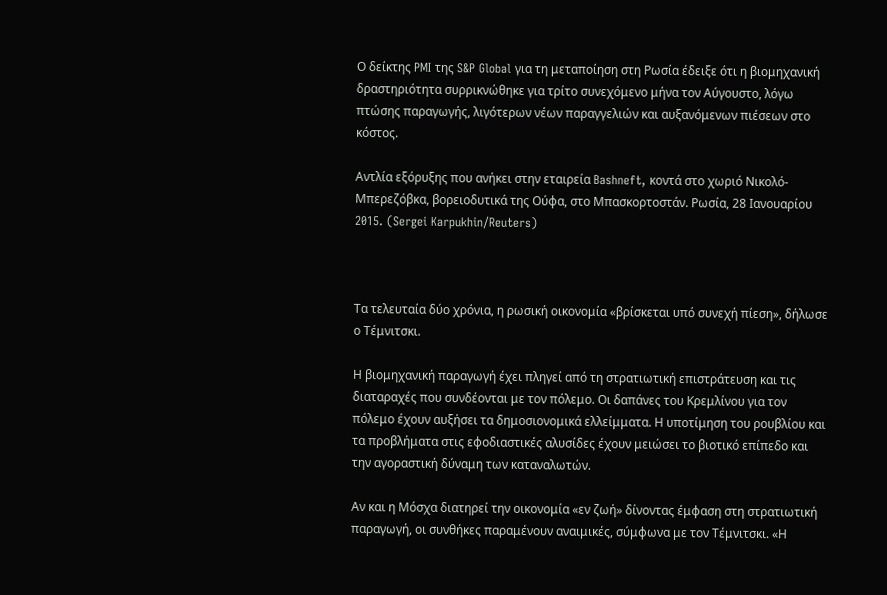Ο δείκτης PMI της S&P Global για τη μεταποίηση στη Ρωσία έδειξε ότι η βιομηχανική δραστηριότητα συρρικνώθηκε για τρίτο συνεχόμενο μήνα τον Αύγουστο, λόγω πτώσης παραγωγής, λιγότερων νέων παραγγελιών και αυξανόμενων πιέσεων στο κόστος.

Αντλία εξόρυξης που ανήκει στην εταιρεία Bashneft, κοντά στο χωριό Νικολό-Μπερεζόβκα, βορειοδυτικά της Ούφα, στο Μπασκορτοστάν. Ρωσία, 28 Ιανουαρίου 2015. (Sergei Karpukhin/Reuters)



Τα τελευταία δύο χρόνια, η ρωσική οικονομία «βρίσκεται υπό συνεχή πίεση», δήλωσε ο Τέμνιτσκι.

Η βιομηχανική παραγωγή έχει πληγεί από τη στρατιωτική επιστράτευση και τις διαταραχές που συνδέονται με τον πόλεμο. Οι δαπάνες του Κρεμλίνου για τον πόλεμο έχουν αυξήσει τα δημοσιονομικά ελλείμματα. Η υποτίμηση του ρουβλίου και τα προβλήματα στις εφοδιαστικές αλυσίδες έχουν μειώσει το βιοτικό επίπεδο και την αγοραστική δύναμη των καταναλωτών.

Αν και η Μόσχα διατηρεί την οικονομία «εν ζωή» δίνοντας έμφαση στη στρατιωτική παραγωγή, οι συνθήκες παραμένουν αναιμικές, σύμφωνα με τον Τέμνιτσκι. «Η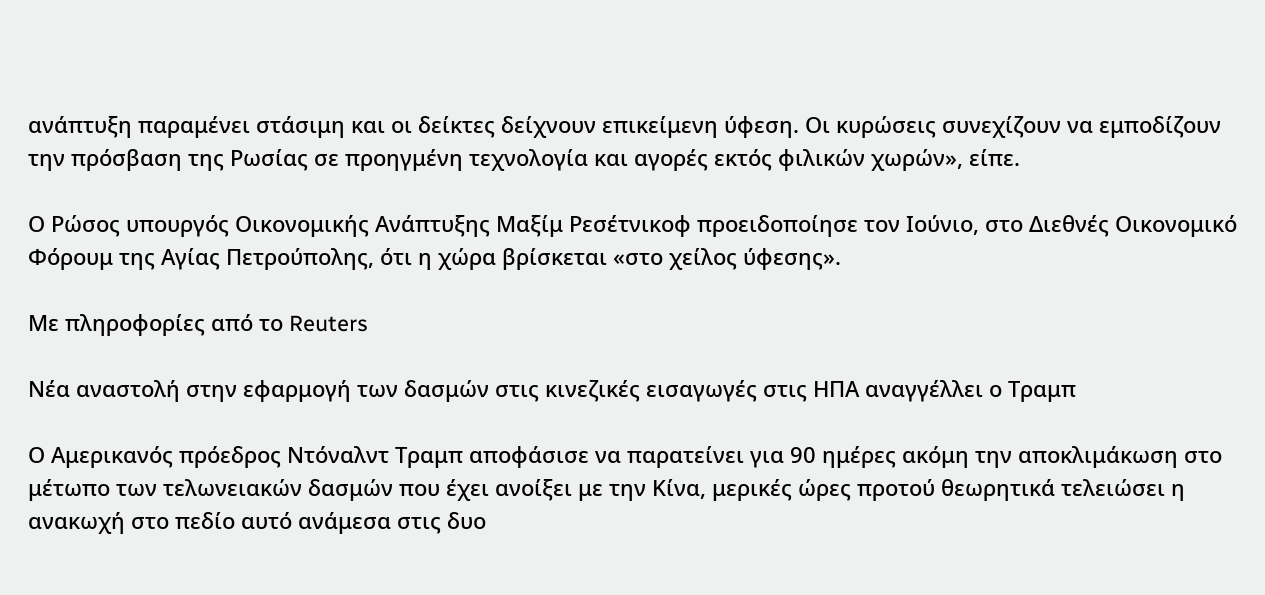ανάπτυξη παραμένει στάσιμη και οι δείκτες δείχνουν επικείμενη ύφεση. Οι κυρώσεις συνεχίζουν να εμποδίζουν την πρόσβαση της Ρωσίας σε προηγμένη τεχνολογία και αγορές εκτός φιλικών χωρών», είπε.

Ο Ρώσος υπουργός Οικονομικής Ανάπτυξης Μαξίμ Ρεσέτνικοφ προειδοποίησε τον Ιούνιο, στο Διεθνές Οικονομικό Φόρουμ της Αγίας Πετρούπολης, ότι η χώρα βρίσκεται «στο χείλος ύφεσης».

Με πληροφορίες από το Reuters

Νέα αναστολή στην εφαρμογή των δασμών στις κινεζικές εισαγωγές στις ΗΠΑ αναγγέλλει ο Τραμπ

Ο Αμερικανός πρόεδρος Ντόναλντ Τραμπ αποφάσισε να παρατείνει για 90 ημέρες ακόμη την αποκλιμάκωση στο μέτωπο των τελωνειακών δασμών που έχει ανοίξει με την Κίνα, μερικές ώρες προτού θεωρητικά τελειώσει η ανακωχή στο πεδίο αυτό ανάμεσα στις δυο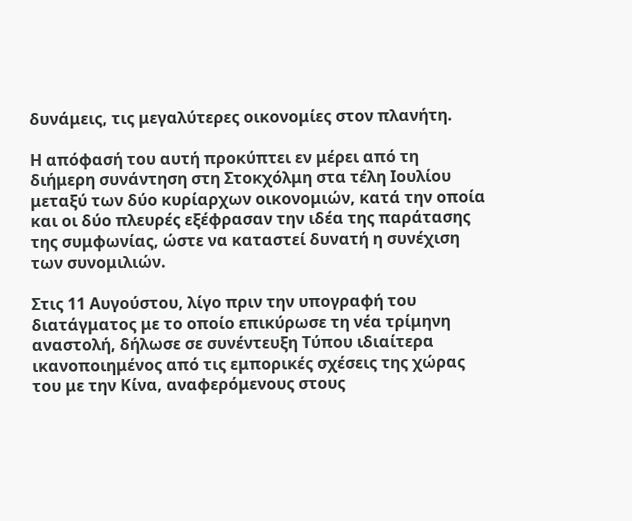δυνάμεις, τις μεγαλύτερες οικονομίες στον πλανήτη.

Η απόφασή του αυτή προκύπτει εν μέρει από τη διήμερη συνάντηση στη Στοκχόλμη στα τέλη Ιουλίου μεταξύ των δύο κυρίαρχων οικονομιών, κατά την οποία και οι δύο πλευρές εξέφρασαν την ιδέα της παράτασης της συμφωνίας, ώστε να καταστεί δυνατή η συνέχιση των συνομιλιών.

Στις 11 Αυγούστου, λίγο πριν την υπογραφή του διατάγματος με το οποίο επικύρωσε τη νέα τρίμηνη αναστολή, δήλωσε σε συνέντευξη Τύπου ιδιαίτερα ικανοποιημένος από τις εμπορικές σχέσεις της χώρας του με την Κίνα, αναφερόμενους στους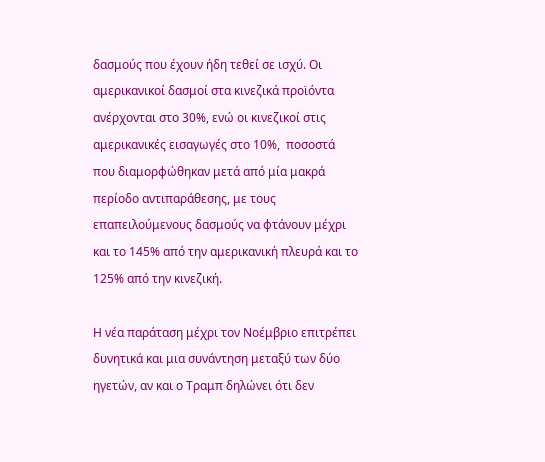δασμούς που έχουν ήδη τεθεί σε ισχύ. Οι αμερικανικοί δασμοί στα κινεζικά προϊόντα ανέρχονται στο 30%, ενώ οι κινεζικοί στις αμερικανικές εισαγωγές στο 10%,  ποσοστά που διαμορφώθηκαν μετά από μία μακρά περίοδο αντιπαράθεσης, με τους επαπειλούμενους δασμούς να φτάνουν μέχρι και το 145% από την αμερικανική πλευρά και το 125% από την κινεζική.

Η νέα παράταση μέχρι τον Νοέμβριο επιτρέπει δυνητικά και μια συνάντηση μεταξύ των δύο ηγετών, αν και ο Τραμπ δηλώνει ότι δεν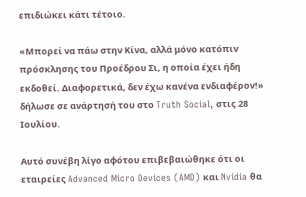επιδιώκει κάτι τέτοιο.

«Μπορεί να πάω στην Κίνα, αλλά μόνο κατόπιν πρόσκλησης του Προέδρου Σι, η οποία έχει ήδη εκδοθεί. Διαφορετικά, δεν έχω κανένα ενδιαφέρον!» δήλωσε σε ανάρτησή του στο Truth Social, στις 28 Ιουλίου.

Αυτό συνέβη λίγο αφότου επιβεβαιώθηκε ότι οι εταιρείες Advanced Micro Devices (AMD) και Nvidia θα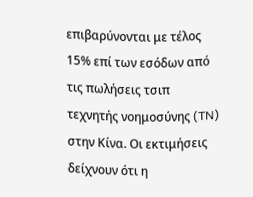επιβαρύνονται με τέλος 15% επί των εσόδων από τις πωλήσεις τσιπ τεχνητής νοημοσύνης (TN) στην Κίνα. Οι εκτιμήσεις δείχνουν ότι η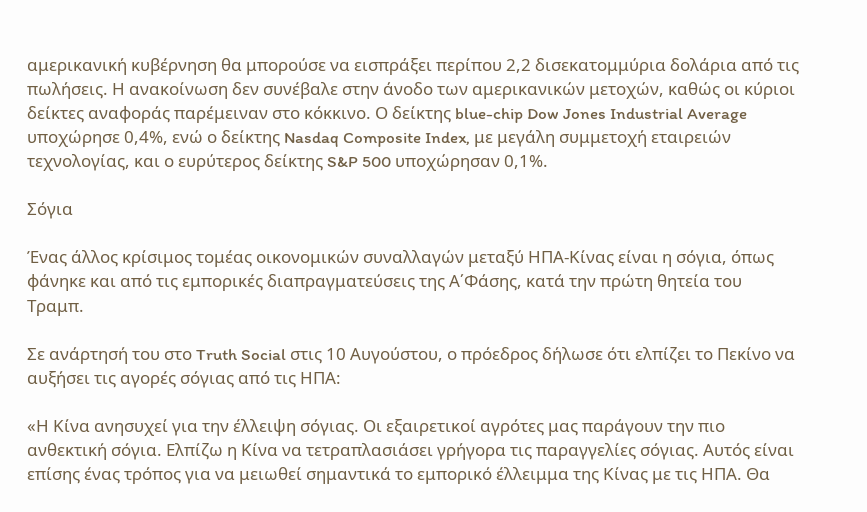αμερικανική κυβέρνηση θα μπορούσε να εισπράξει περίπου 2,2 δισεκατομμύρια δολάρια από τις πωλήσεις. Η ανακοίνωση δεν συνέβαλε στην άνοδο των αμερικανικών μετοχών, καθώς οι κύριοι δείκτες αναφοράς παρέμειναν στο κόκκινο. Ο δείκτης blue-chip Dow Jones Industrial Average υποχώρησε 0,4%, ενώ ο δείκτης Nasdaq Composite Index, με μεγάλη συμμετοχή εταιρειών τεχνολογίας, και ο ευρύτερος δείκτης S&P 500 υποχώρησαν 0,1%.

Σόγια

Ένας άλλος κρίσιμος τομέας οικονομικών συναλλαγών μεταξύ ΗΠΑ-Κίνας είναι η σόγια, όπως φάνηκε και από τις εμπορικές διαπραγματεύσεις της Α΄Φάσης, κατά την πρώτη θητεία του Τραμπ.

Σε ανάρτησή του στο Truth Social στις 10 Αυγούστου, ο πρόεδρος δήλωσε ότι ελπίζει το Πεκίνο να αυξήσει τις αγορές σόγιας από τις ΗΠΑ:

«Η Κίνα ανησυχεί για την έλλειψη σόγιας. Οι εξαιρετικοί αγρότες μας παράγουν την πιο ανθεκτική σόγια. Ελπίζω η Κίνα να τετραπλασιάσει γρήγορα τις παραγγελίες σόγιας. Αυτός είναι επίσης ένας τρόπος για να μειωθεί σημαντικά το εμπορικό έλλειμμα της Κίνας με τις ΗΠΑ. Θα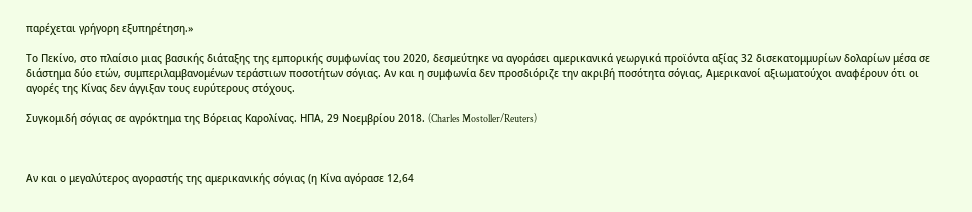παρέχεται γρήγορη εξυπηρέτηση.»

Το Πεκίνο, στο πλαίσιο μιας βασικής διάταξης της εμπορικής συμφωνίας του 2020, δεσμεύτηκε να αγοράσει αμερικανικά γεωργικά προϊόντα αξίας 32 δισεκατομμυρίων δολαρίων μέσα σε διάστημα δύο ετών, συμπεριλαμβανομένων τεράστιων ποσοτήτων σόγιας. Αν και η συμφωνία δεν προσδιόριζε την ακριβή ποσότητα σόγιας, Αμερικανοί αξιωματούχοι αναφέρουν ότι οι αγορές της Κίνας δεν άγγιξαν τους ευρύτερους στόχους.

Συγκομιδή σόγιας σε αγρόκτημα της Βόρειας Καρολίνας. ΗΠΑ, 29 Νοεμβρίου 2018. (Charles Mostoller/Reuters)



Αν και ο μεγαλύτερος αγοραστής της αμερικανικής σόγιας (η Κίνα αγόρασε 12,64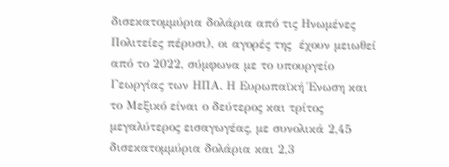δισεκατομμύρια δολάρια από τις Ηνωμένες Πολιτείες πέρυσι), οι αγορές της  έχουν μειωθεί από το 2022, σύμφωνα με το υπουργείο Γεωργίας των ΗΠΑ. Η Ευρωπαϊκή Ένωση και το Μεξικό είναι ο δεύτερος και τρίτος μεγαλύτερος εισαγωγέας, με συνολικά 2,45 δισεκατομμύρια δολάρια και 2,3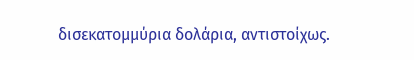δισεκατομμύρια δολάρια, αντιστοίχως.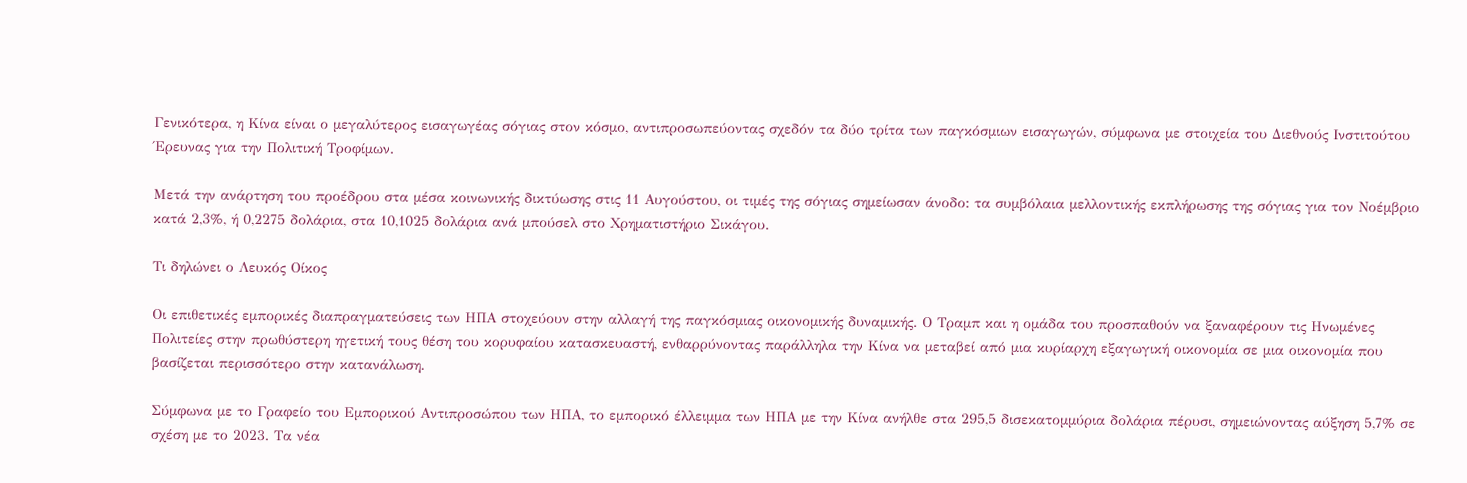Γενικότερα, η Κίνα είναι ο μεγαλύτερος εισαγωγέας σόγιας στον κόσμο, αντιπροσωπεύοντας σχεδόν τα δύο τρίτα των παγκόσμιων εισαγωγών, σύμφωνα με στοιχεία του Διεθνούς Ινστιτούτου Έρευνας για την Πολιτική Τροφίμων.

Μετά την ανάρτηση του προέδρου στα μέσα κοινωνικής δικτύωσης στις 11 Αυγούστου, οι τιμές της σόγιας σημείωσαν άνοδο: τα συμβόλαια μελλοντικής εκπλήρωσης της σόγιας για τον Νοέμβριο κατά 2,3%, ή 0,2275 δολάρια, στα 10,1025 δολάρια ανά μπούσελ στο Χρηματιστήριο Σικάγου.

Τι δηλώνει ο Λευκός Οίκος

Οι επιθετικές εμπορικές διαπραγματεύσεις των ΗΠΑ στοχεύουν στην αλλαγή της παγκόσμιας οικονομικής δυναμικής. Ο Τραμπ και η ομάδα του προσπαθούν να ξαναφέρουν τις Ηνωμένες Πολιτείες στην πρωθύστερη ηγετική τους θέση του κορυφαίου κατασκευαστή, ενθαρρύνοντας παράλληλα την Κίνα να μεταβεί από μια κυρίαρχη εξαγωγική οικονομία σε μια οικονομία που βασίζεται περισσότερο στην κατανάλωση.

Σύμφωνα με το Γραφείο του Εμπορικού Αντιπροσώπου των ΗΠΑ, το εμπορικό έλλειμμα των ΗΠΑ με την Κίνα ανήλθε στα 295,5 δισεκατομμύρια δολάρια πέρυσι, σημειώνοντας αύξηση 5,7% σε σχέση με το 2023. Τα νέα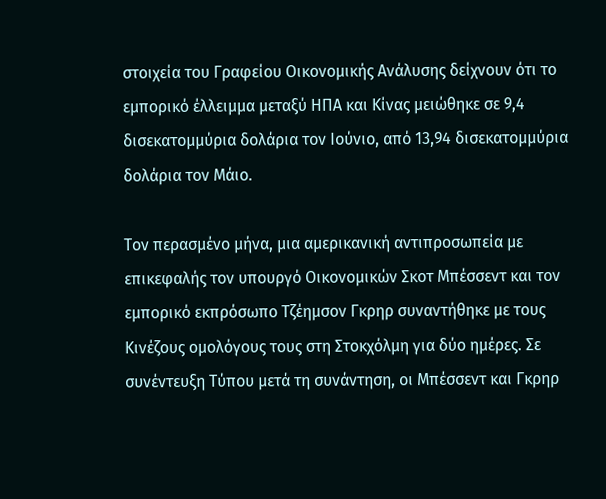στοιχεία του Γραφείου Οικονομικής Ανάλυσης δείχνουν ότι το εμπορικό έλλειμμα μεταξύ ΗΠΑ και Κίνας μειώθηκε σε 9,4 δισεκατομμύρια δολάρια τον Ιούνιο, από 13,94 δισεκατομμύρια δολάρια τον Μάιο.

Τον περασμένο μήνα, μια αμερικανική αντιπροσωπεία με επικεφαλής τον υπουργό Οικονομικών Σκοτ Μπέσσεντ και τον εμπορικό εκπρόσωπο Τζέημσον Γκρηρ συναντήθηκε με τους Κινέζους ομολόγους τους στη Στοκχόλμη για δύο ημέρες. Σε συνέντευξη Τύπου μετά τη συνάντηση, οι Μπέσσεντ και Γκρηρ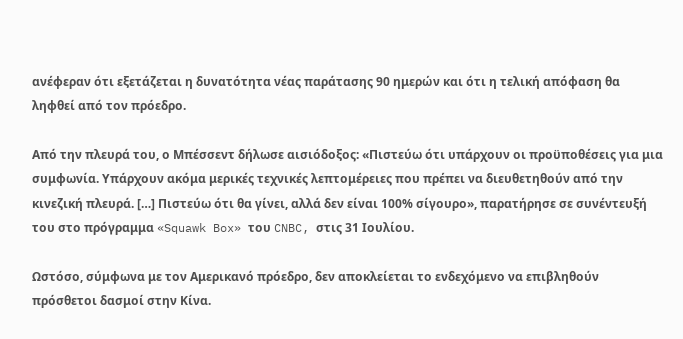ανέφεραν ότι εξετάζεται η δυνατότητα νέας παράτασης 90 ημερών και ότι η τελική απόφαση θα ληφθεί από τον πρόεδρο.

Από την πλευρά του, ο Μπέσσεντ δήλωσε αισιόδοξος: «Πιστεύω ότι υπάρχουν οι προϋποθέσεις για μια συμφωνία. Υπάρχουν ακόμα μερικές τεχνικές λεπτομέρειες που πρέπει να διευθετηθούν από την κινεζική πλευρά. […] Πιστεύω ότι θα γίνει, αλλά δεν είναι 100% σίγουρο», παρατήρησε σε συνέντευξή του στο πρόγραμμα «Squawk Box» του CNBC, στις 31 Ιουλίου.

Ωστόσο, σύμφωνα με τον Αμερικανό πρόεδρο, δεν αποκλείεται το ενδεχόμενο να επιβληθούν πρόσθετοι δασμοί στην Κίνα.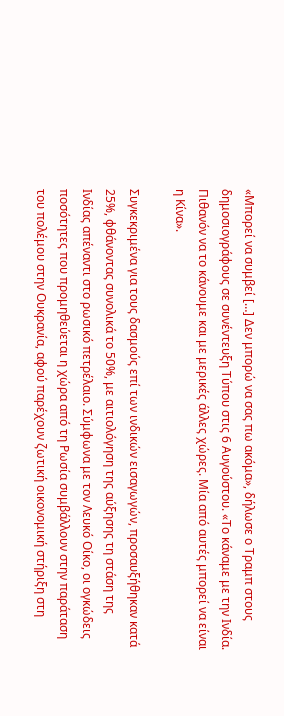«Μπορεί να συμβεί […] Δεν μπορώ να σας πω ακόμα», δήλωσε ο Τραμπ στους δημοσιογράφους σε συνέντευξη Τύπου στις 6 Αυγούστου. «Το κάναμε με την Ινδία. Πιθανόν να το κάνουμε και με μερικές άλλες χώρες. Μία από αυτές μπορεί να είναι η Κίνα».

Συγκεκριμένα για τους δασμούς επί των ινδικών εισαγωγών, προσαυξήθηκαν κατά 25%, φθάνοντας συνολικά το 50%, με αιτιολόγηση της αύξησης τη στάση της Ινδίας απέναντι στο ρωσικό πετρέλαιο. Σύμφωνα με τον Λευκό Οίκο, οι ογκώδεις ποσότητες που προμηθεύεται η χώρα από τη Ρωσία συμβάλλουν στην παράταση του πολέμου στην Ουκρανία, αφού παρέχουν ζωτική οικονομική στήριξη στη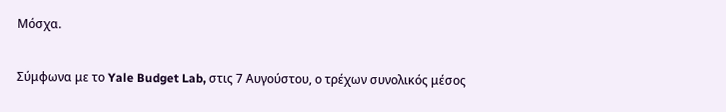Μόσχα.

Σύμφωνα με το Yale Budget Lab, στις 7 Αυγούστου, ο τρέχων συνολικός μέσος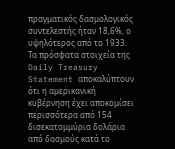πραγματικός δασμολογικός συντελεστής ήταν 18,6%, ο υψηλότερος από το 1933. Τα πρόσφατα στοιχεία της Daily Treasury Statement αποκαλύπτουν ότι η αμερικανική κυβέρνηση έχει αποκομίσει περισσότερα από 154 δισεκατομμύρια δολάρια από δασμούς κατά το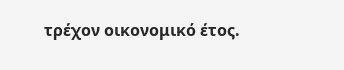τρέχον οικονομικό έτος.